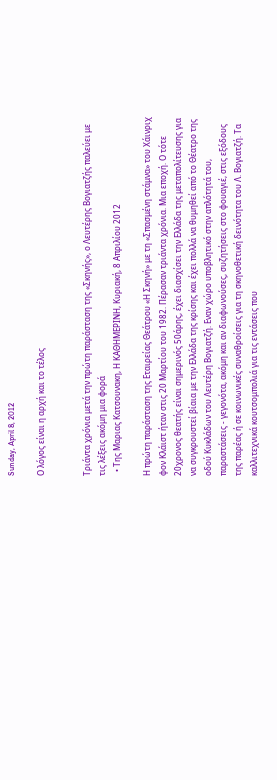Sunday, April 8, 2012

Ο λόγος είναι η αρχή και το τέλος


Τριάντα χρόνια μετά την πρώτη παράσταση της «Σκηνής», ο Λευτέρης Βογιατζής παλεύει με τις λέξεις ακόμη μια φορά
  • Της Μαριας Kατσουνακη, Η ΚΑΘΗΜΕΡΙΝΗ, Kυριακή, 8 Aπριλίου 2012

Η πρώτη παράσταση της Εταιρείας Θεάτρου «Η Σκηνή» με τη «Σπασμένη στάμνα» του Χάινριχ φον Κλάιστ ήταν στις 20 Μαρτίου του 1982. Πέρασαν τριάντα χρόνια. Μια εποχή. Ο τότε 20χρονος θεατής είναι σημερινός 50άρης, έχει διασχίσει την Ελλάδα της μεταπολίτευσης για να συγκρουστεί βίαια με την Ελλάδα της κρίσης και έχει πολλά να θυμηθεί από το Θέατρο της οδού Κυκλάδων του Λευτέρη Βογιατζή. Εναν χώρο υποβλητικό στην απλότητά του, παραστάσεις - γεγονότα, ακόμη και αν διαφωνούσες, συζητήσεις στο φουαγιέ, στις εξόδους της παρέας ή σε κοινωνικές συναθροίσεις για τη σκηνοθετική δεινότητα του Λ. Βογιατζή. Τα καλλιτεχνικά κουτσομπολιά για τις εντάσεις που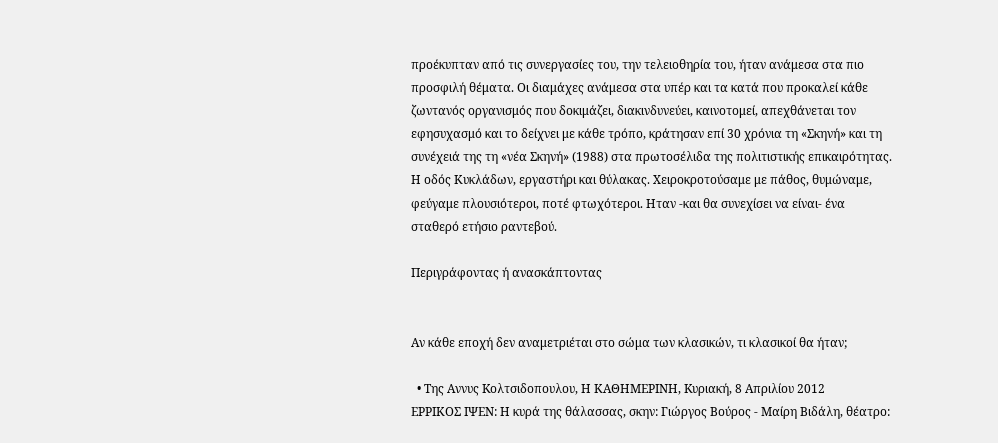προέκυπταν από τις συνεργασίες του, την τελειοθηρία του, ήταν ανάμεσα στα πιο προσφιλή θέματα. Οι διαμάχες ανάμεσα στα υπέρ και τα κατά που προκαλεί κάθε ζωντανός οργανισμός που δοκιμάζει, διακινδυνεύει, καινοτομεί, απεχθάνεται τον εφησυχασμό και το δείχνει με κάθε τρόπο, κράτησαν επί 30 χρόνια τη «Σκηνή» και τη συνέχειά της τη «νέα Σκηνή» (1988) στα πρωτοσέλιδα της πολιτιστικής επικαιρότητας. Η οδός Κυκλάδων, εργαστήρι και θύλακας. Χειροκροτούσαμε με πάθος, θυμώναμε, φεύγαμε πλουσιότεροι, ποτέ φτωχότεροι. Ηταν -και θα συνεχίσει να είναι- ένα σταθερό ετήσιο ραντεβού.

Περιγράφοντας ή ανασκάπτοντας


Αν κάθε εποχή δεν αναμετριέται στο σώμα των κλασικών, τι κλασικοί θα ήταν;

  • Της Αννυς Kολτσιδοπουλου, Η ΚΑΘΗΜΕΡΙΝΗ, Kυριακή, 8 Aπριλίου 2012
ΕΡΡΙΚΟΣ ΙΨΕΝ: Η κυρά της θάλασσας, σκην: Γιώργος Βούρος - Μαίρη Βιδάλη, θέατρο: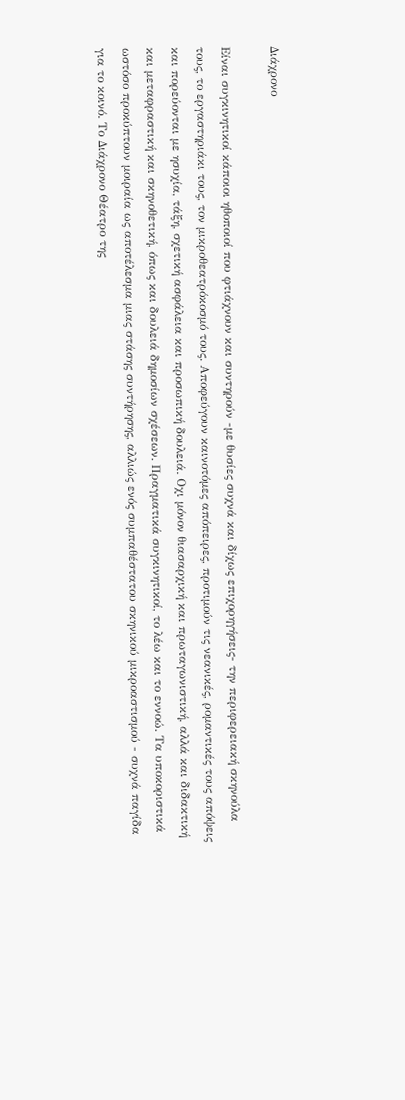Διάχρονο

Είναι συγκινητικοί κάποιοι ηθοποιοί που φτιάχνουν και συντηρούν -με θυσίες συχνά και δίχως επιχορηγήσεις- την περιφερειακή σκηνούλα τους, το εργαστηριάκι τους, τον μικροθεατρόκοσμό τους. Αποφεύγουν καινοτόμες απόπειρες, προτιμούν τις νεανικές, ρομαντικές τους απόψεις και πορεύονται με ησυχία, τάξη, σχετική ασφάλεια και προσωπική δουλειά. Οχι μόνον θιασαρχική και πρωταγωνιστική, αλλά και διδακτική και μεταφραστική και σκηνοθετική, όπως και δουλειά δημοσίων σχέσεων. Πραγματικά συγκινητικοί, το λέω και το εννοώ. Τα υποκοριστικά ωστόσο προκύπτουν μοιραία ως αποτέλεσμα μιας στάσης συντήρησης, αλλιώς ενός συμπαθέστατου σκηνικού μικροαστισμού - συχνά παγίδα για το κοινό. Το Διάχρονο Θέατρο της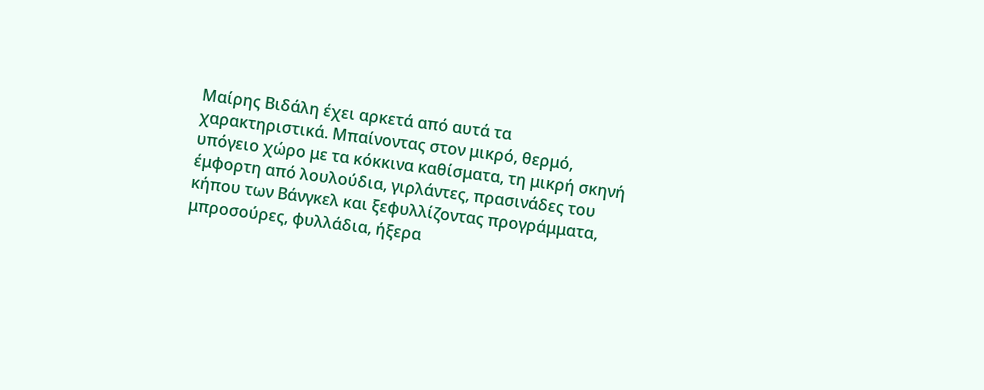Μαίρης Βιδάλη έχει αρκετά από αυτά τα χαρακτηριστικά. Μπαίνοντας στον μικρό, θερμό, υπόγειο χώρο με τα κόκκινα καθίσματα, τη μικρή σκηνή έμφορτη από λουλούδια, γιρλάντες, πρασινάδες του κήπου των Βάνγκελ και ξεφυλλίζοντας προγράμματα, μπροσούρες, φυλλάδια, ήξερα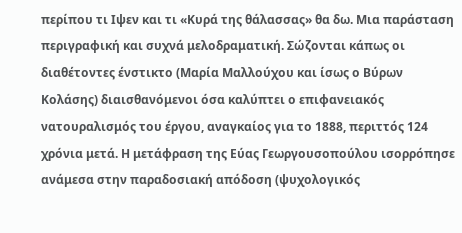περίπου τι Ιψεν και τι «Κυρά της θάλασσας» θα δω. Μια παράσταση περιγραφική και συχνά μελοδραματική. Σώζονται κάπως οι διαθέτοντες ένστικτο (Μαρία Μαλλούχου και ίσως ο Βύρων Κολάσης) διαισθανόμενοι όσα καλύπτει ο επιφανειακός νατουραλισμός του έργου, αναγκαίος για το 1888, περιττός 124 χρόνια μετά. Η μετάφραση της Εύας Γεωργουσοπούλου ισορρόπησε ανάμεσα στην παραδοσιακή απόδοση (ψυχολογικός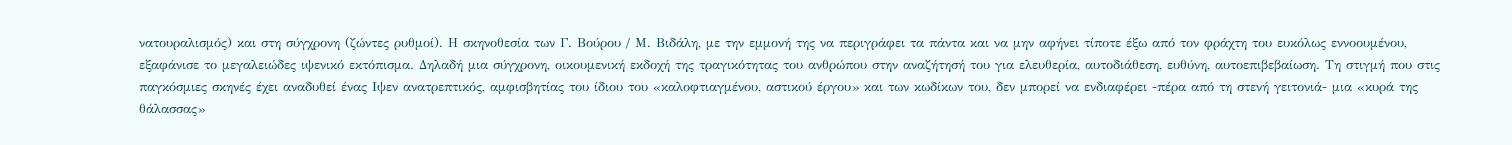νατουραλισμός) και στη σύγχρονη (ζώντες ρυθμοί). Η σκηνοθεσία των Γ. Βούρου / Μ. Βιδάλη, με την εμμονή της να περιγράφει τα πάντα και να μην αφήνει τίποτε έξω από τον φράχτη του ευκόλως εννοουμένου, εξαφάνισε το μεγαλειώδες ιψενικό εκτόπισμα. Δηλαδή μια σύγχρονη, οικουμενική εκδοχή της τραγικότητας του ανθρώπου στην αναζήτησή του για ελευθερία, αυτοδιάθεση, ευθύνη, αυτοεπιβεβαίωση. Τη στιγμή που στις παγκόσμιες σκηνές έχει αναδυθεί ένας Ιψεν ανατρεπτικός, αμφισβητίας του ίδιου του «καλοφτιαγμένου, αστικού έργου» και των κωδίκων του, δεν μπορεί να ενδιαφέρει -πέρα από τη στενή γειτονιά- μια «κυρά της θάλασσας»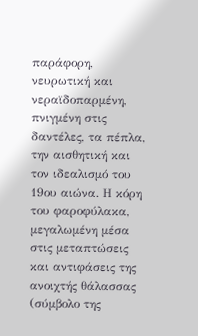παράφορη, νευρωτική και νεραϊδοπαρμένη, πνιγμένη στις δαντέλες, τα πέπλα, την αισθητική και τον ιδεαλισμό του 19ου αιώνα. Η κόρη του φαροφύλακα, μεγαλωμένη μέσα στις μεταπτώσεις και αντιφάσεις της ανοιχτής θάλασσας (σύμβολο της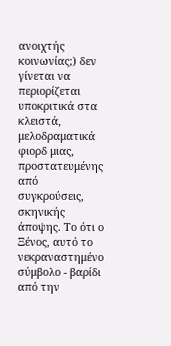ανοιχτής κοινωνίας;) δεν γίνεται να περιορίζεται υποκριτικά στα κλειστά, μελοδραματικά φιορδ μιας, προστατευμένης από συγκρούσεις, σκηνικής άποψης. Το ότι ο Ξένος, αυτό το νεκραναστημένο σύμβολο - βαρίδι από την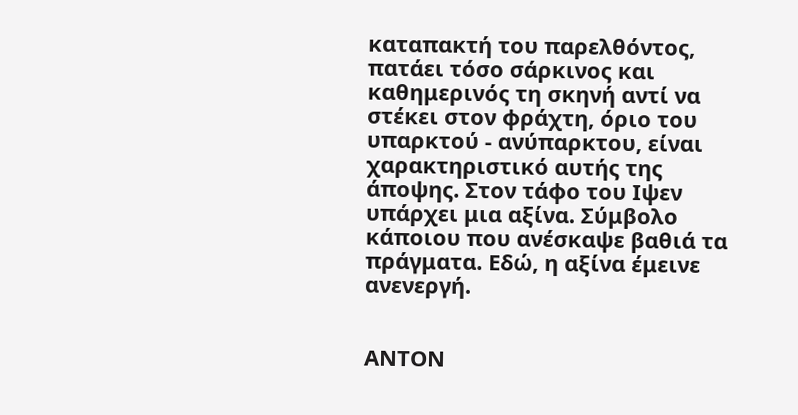καταπακτή του παρελθόντος, πατάει τόσο σάρκινος και καθημερινός τη σκηνή αντί να στέκει στον φράχτη, όριο του υπαρκτού - ανύπαρκτου, είναι χαρακτηριστικό αυτής της άποψης. Στον τάφο του Ιψεν υπάρχει μια αξίνα. Σύμβολο κάποιου που ανέσκαψε βαθιά τα πράγματα. Εδώ, η αξίνα έμεινε ανενεργή.


ΑΝΤΟΝ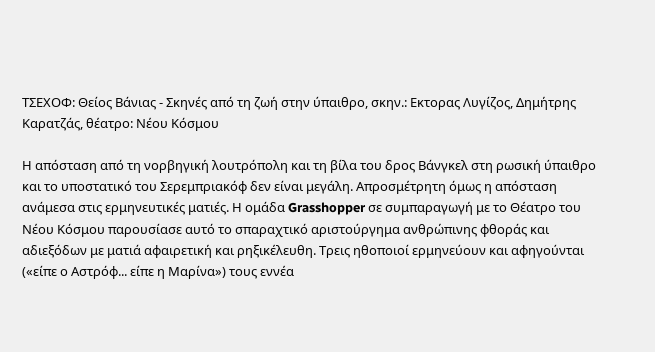ΤΣΕΧΟΦ: Θείος Βάνιας - Σκηνές από τη ζωή στην ύπαιθρο, σκην.: Εκτορας Λυγίζος, Δημήτρης Καρατζάς, θέατρο: Νέου Κόσμου

Η απόσταση από τη νορβηγική λουτρόπολη και τη βίλα του δρος Βάνγκελ στη ρωσική ύπαιθρο και το υποστατικό του Σερεμπριακόφ δεν είναι μεγάλη. Απροσμέτρητη όμως η απόσταση ανάμεσα στις ερμηνευτικές ματιές. Η ομάδα Grasshopper σε συμπαραγωγή με το Θέατρο του Νέου Κόσμου παρουσίασε αυτό το σπαραχτικό αριστούργημα ανθρώπινης φθοράς και αδιεξόδων με ματιά αφαιρετική και ρηξικέλευθη. Τρεις ηθοποιοί ερμηνεύουν και αφηγούνται («είπε ο Αστρόφ... είπε η Μαρίνα») τους εννέα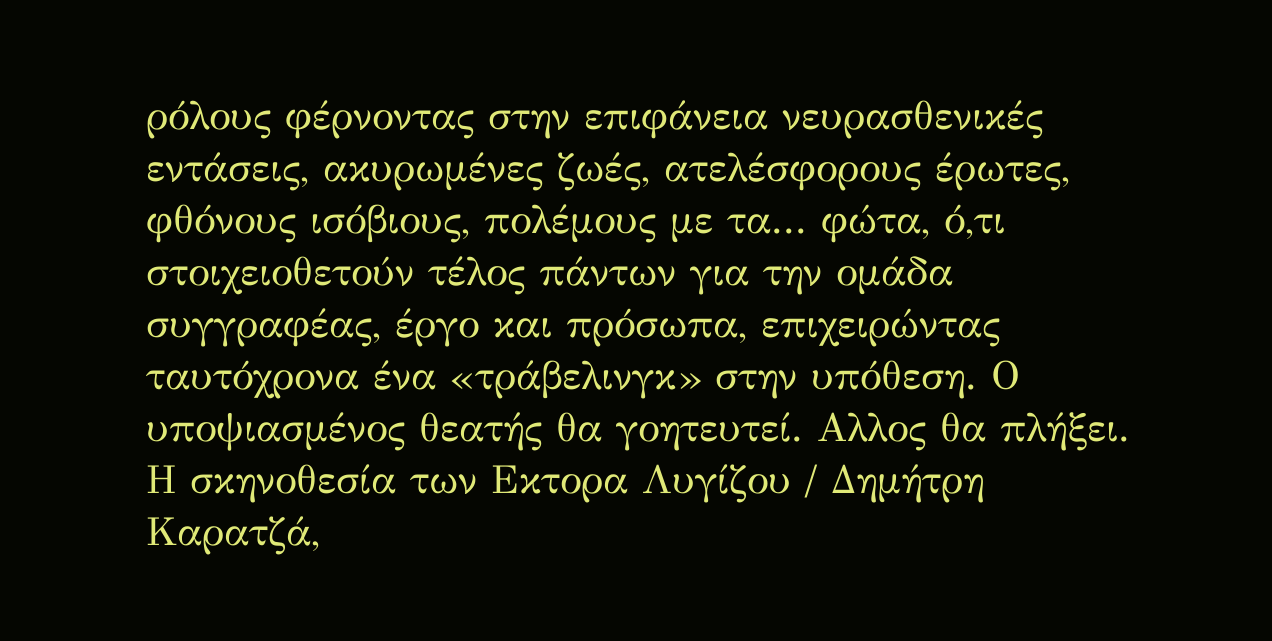ρόλους φέρνοντας στην επιφάνεια νευρασθενικές εντάσεις, ακυρωμένες ζωές, ατελέσφορους έρωτες, φθόνους ισόβιους, πολέμους με τα... φώτα, ό,τι στοιχειοθετούν τέλος πάντων για την ομάδα συγγραφέας, έργο και πρόσωπα, επιχειρώντας ταυτόχρονα ένα «τράβελινγκ» στην υπόθεση. Ο υποψιασμένος θεατής θα γοητευτεί. Αλλος θα πλήξει. Η σκηνοθεσία των Εκτορα Λυγίζου / Δημήτρη Καρατζά,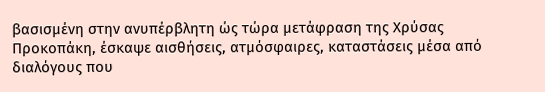βασισμένη στην ανυπέρβλητη ώς τώρα μετάφραση της Χρύσας Προκοπάκη, έσκαψε αισθήσεις, ατμόσφαιρες, καταστάσεις μέσα από διαλόγους που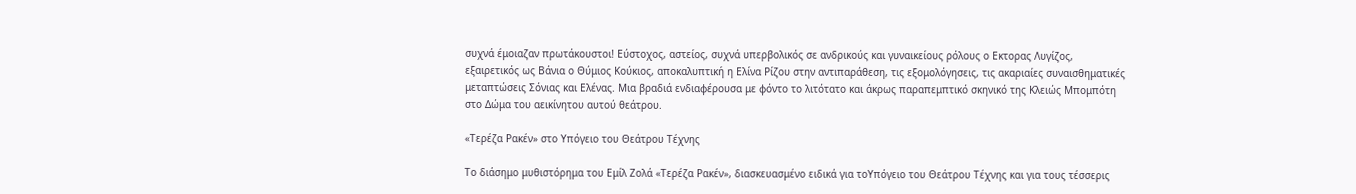συχνά έμοιαζαν πρωτάκουστοι! Εύστοχος, αστείος, συχνά υπερβολικός σε ανδρικούς και γυναικείους ρόλους ο Εκτορας Λυγίζος, εξαιρετικός ως Βάνια ο Θύμιος Κούκιος, αποκαλυπτική η Ελίνα Ρίζου στην αντιπαράθεση, τις εξομολόγησεις, τις ακαριαίες συναισθηματικές μεταπτώσεις Σόνιας και Ελένας. Μια βραδιά ενδιαφέρουσα με φόντο το λιτότατο και άκρως παραπεμπτικό σκηνικό της Κλειώς Μπομπότη στο Δώμα του αεικίνητου αυτού θεάτρου.

«Τερέζα Ρακέν» στο Υπόγειο του Θεάτρου Τέχνης

Το διάσημο μυθιστόρημα του Εμίλ Ζολά «Τερέζα Ρακέν», διασκευασμένο ειδικά για τοΥπόγειο του Θεάτρου Τέχνης και για τους τέσσερις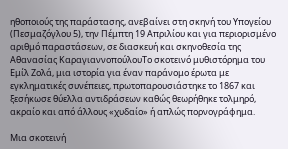ηθοποιούς της παράστασης, ανεβαίνει στη σκηνή του Υπογείου (Πεσμαζόγλου 5), την Πέμπτη 19 Απριλίου και για περιορισμένο αριθμό παραστάσεων, σε διασκευή και σκηνοθεσία της Αθανασίας ΚαραγιαννοπούλουΤο σκοτεινό μυθιστόρημα του Εμίλ Ζολά, μια ιστορία για έναν παράνομο έρωτα με εγκληματικές συνέπειες, πρωτοπαρουσιάστηκε το 1867 και ξεσήκωσε θύελλα αντιδράσεων καθώς θεωρήθηκε τολμηρό, ακραίο και από άλλους «χυδαίο» ή απλώς πορνογράφημα.

Μια σκοτεινή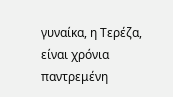γυναίκα, η Τερέζα, είναι χρόνια παντρεμένη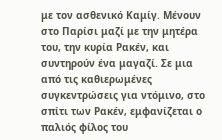με τον ασθενικό Καμίγ. Μένουν στο Παρίσι μαζί με την μητέρα του, την κυρία Ρακέν, και συντηρούν ένα μαγαζί. Σε μια από τις καθιερωμένες συγκεντρώσεις για ντόμινο, στο σπίτι των Ρακέν, εμφανίζεται ο παλιός φίλος του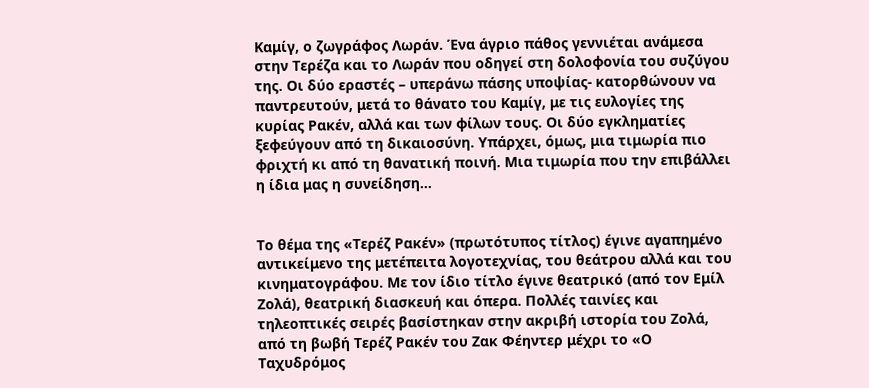Καμίγ, ο ζωγράφος Λωράν. Ένα άγριο πάθος γεννιέται ανάμεσα στην Τερέζα και το Λωράν που οδηγεί στη δολοφονία του συζύγου της. Οι δύο εραστές – υπεράνω πάσης υποψίας- κατορθώνουν να παντρευτούν, μετά το θάνατο του Καμίγ, με τις ευλογίες της κυρίας Ρακέν, αλλά και των φίλων τους. Οι δύο εγκληματίες ξεφεύγουν από τη δικαιοσύνη. Υπάρχει, όμως, μια τιμωρία πιο φριχτή κι από τη θανατική ποινή. Μια τιμωρία που την επιβάλλει η ίδια μας η συνείδηση...


Το θέμα της «Τερέζ Ρακέν» (πρωτότυπος τίτλος) έγινε αγαπημένο αντικείμενο της μετέπειτα λογοτεχνίας, του θεάτρου αλλά και του κινηματογράφου. Με τον ίδιο τίτλο έγινε θεατρικό (από τον Εμίλ Ζολά), θεατρική διασκευή και όπερα. Πολλές ταινίες και τηλεοπτικές σειρές βασίστηκαν στην ακριβή ιστορία του Ζολά, από τη βωβή Τερέζ Ρακέν του Ζακ Φέηντερ μέχρι το «Ο Ταχυδρόμος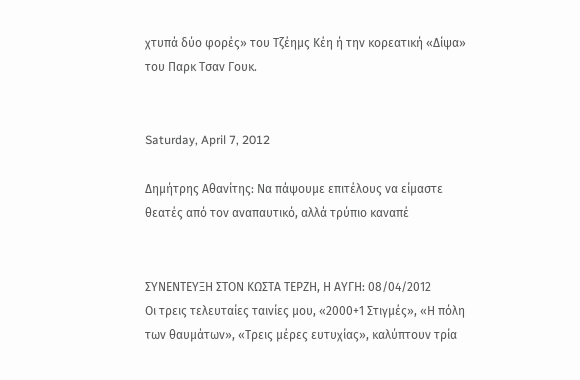χτυπά δύο φορές» του Τζέημς Κέη ή την κορεατική «Δίψα» του Παρκ Τσαν Γουκ.


Saturday, April 7, 2012

Δημήτρης Αθανίτης: Να πάψουμε επιτέλους να είμαστε θεατές από τον αναπαυτικό, αλλά τρύπιο καναπέ


ΣΥΝΕΝΤΕΥΞΗ ΣΤΟΝ ΚΩΣΤΑ ΤΕΡΖΗ, Η ΑΥΓΗ: 08/04/2012
Οι τρεις τελευταίες ταινίες μου, «2000+1 Στιγμές», «Η πόλη των θαυμάτων», «Τρεις μέρες ευτυχίας», καλύπτουν τρία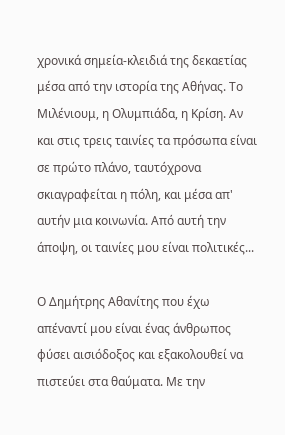χρονικά σημεία-κλειδιά της δεκαετίας μέσα από την ιστορία της Αθήνας. Το Μιλένιουμ, η Ολυμπιάδα, η Κρίση. Αν και στις τρεις ταινίες τα πρόσωπα είναι σε πρώτο πλάνο, ταυτόχρονα σκιαγραφείται η πόλη, και μέσα απ' αυτήν μια κοινωνία. Από αυτή την άποψη, οι ταινίες μου είναι πολιτικές...

Ο Δημήτρης Αθανίτης που έχω απέναντί μου είναι ένας άνθρωπος φύσει αισιόδοξος και εξακολουθεί να πιστεύει στα θαύματα. Με την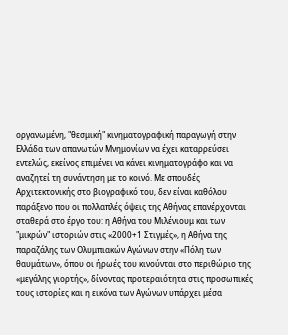οργανωμένη, "θεσμική" κινηματογραφική παραγωγή στην Ελλάδα των απανωτών Μνημονίων να έχει καταρρεύσει εντελώς, εκείνος επιμένει να κάνει κινηματογράφο και να αναζητεί τη συνάντηση με το κοινό. Με σπουδές Αρχιτεκτονικής στο βιογραφικό του, δεν είναι καθόλου παράξενο που οι πολλαπλές όψεις της Αθήνας επανέρχονται σταθερά στο έργο του: η Αθήνα του Μιλένιουμ και των "μικρών" ιστοριών στις «2000+1 Στιγμές», η Αθήνα της παραζάλης των Ολυμπιακών Αγώνων στην «Πόλη των θαυμάτων», όπου οι ήρωές του κινούνται στο περιθώριο της «μεγάλης γιορτής», δίνοντας προτεραιότητα στις προσωπικές τους ιστορίες και η εικόνα των Αγώνων υπάρχει μέσα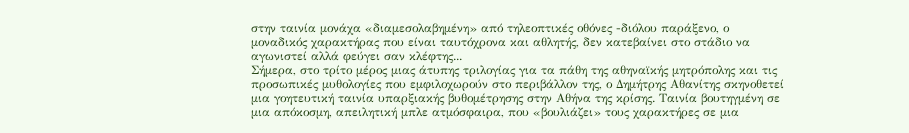στην ταινία μονάχα «διαμεσολαβημένη» από τηλεοπτικές οθόνες -διόλου παράξενο, ο μοναδικός χαρακτήρας που είναι ταυτόχρονα και αθλητής, δεν κατεβαίνει στο στάδιο να αγωνιστεί αλλά φεύγει σαν κλέφτης...
Σήμερα, στο τρίτο μέρος μιας άτυπης τριλογίας για τα πάθη της αθηναϊκής μητρόπολης και τις προσωπικές μυθολογίες που εμφιλοχωρούν στο περιβάλλον της, ο Δημήτρης Αθανίτης σκηνοθετεί μια γοητευτική ταινία υπαρξιακής βυθομέτρησης στην Αθήνα της κρίσης. Ταινία βουτηγμένη σε μια απόκοσμη, απειλητική μπλε ατμόσφαιρα, που «βουλιάζει» τους χαρακτήρες σε μια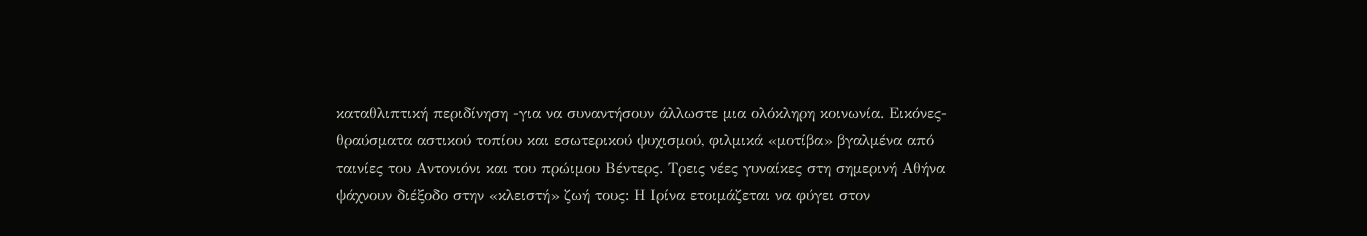καταθλιπτική περιδίνηση -για να συναντήσουν άλλωστε μια ολόκληρη κοινωνία. Εικόνες-θραύσματα αστικού τοπίου και εσωτερικού ψυχισμού, φιλμικά «μοτίβα» βγαλμένα από ταινίες του Αντονιόνι και του πρώιμου Βέντερς. Τρεις νέες γυναίκες στη σημερινή Αθήνα ψάχνουν διέξοδο στην «κλειστή» ζωή τους: Η Ιρίνα ετοιμάζεται να φύγει στον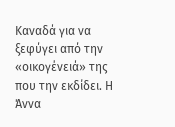Καναδά για να ξεφύγει από την «οικογένειά» της που την εκδίδει. Η Άννα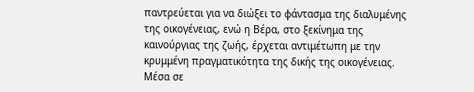παντρεύεται για να διώξει το φάντασμα της διαλυμένης της οικογένειας, ενώ η Βέρα, στο ξεκίνημα της καινούργιας της ζωής, έρχεται αντιμέτωπη με την κρυμμένη πραγματικότητα της δικής της οικογένειας. Μέσα σε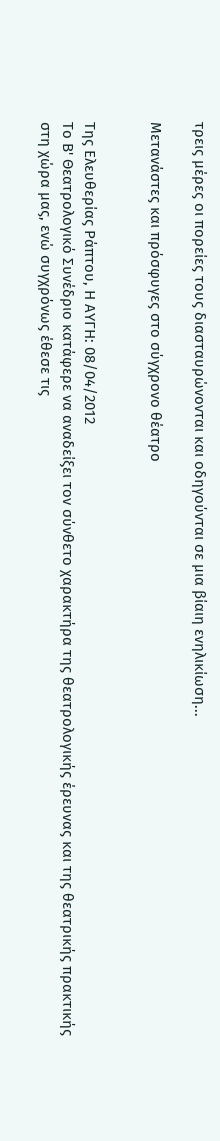τρεις μέρες οι πορείες τους διασταυρώνονται και οδηγούνται σε μια βίαιη ενηλικίωση...

Μετανάστες και πρόσφυγες στο σύγχρονο θέατρο


Της Ελευθερίας Ράπτου, Η ΑΥΓΗ: 08/04/2012
Το Β' Θεατρολογικό Συνέδριο κατάφερε να αναδείξει τον σύνθετο χαρακτήρα της θεατρολογικής έρευνας και της θεατρικής πρακτικής στη χώρα μας, ενώ συγχρόνως έθεσε τις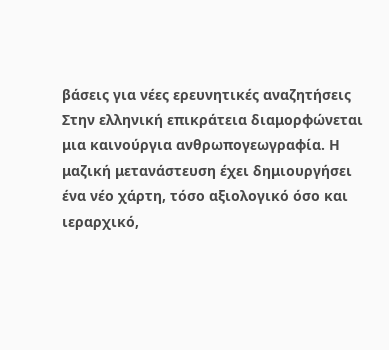βάσεις για νέες ερευνητικές αναζητήσεις
Στην ελληνική επικράτεια διαμορφώνεται μια καινούργια ανθρωπογεωγραφία. Η μαζική μετανάστευση έχει δημιουργήσει ένα νέο χάρτη, τόσο αξιολογικό όσο και ιεραρχικό,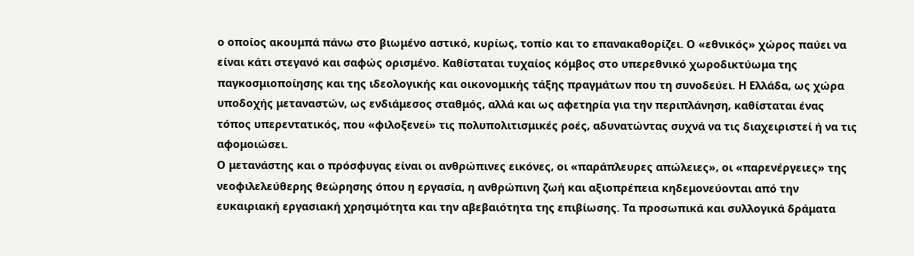ο οποίος ακουμπά πάνω στο βιωμένο αστικό, κυρίως, τοπίο και το επανακαθορίζει. Ο «εθνικός» χώρος παύει να είναι κάτι στεγανό και σαφώς ορισμένο. Καθίσταται τυχαίος κόμβος στο υπερεθνικό χωροδικτύωμα της παγκοσμιοποίησης και της ιδεολογικής και οικονομικής τάξης πραγμάτων που τη συνοδεύει. Η Ελλάδα, ως χώρα υποδοχής μεταναστών, ως ενδιάμεσος σταθμός, αλλά και ως αφετηρία για την περιπλάνηση, καθίσταται ένας τόπος υπερεντατικός, που «φιλοξενεί» τις πολυπολιτισμικές ροές, αδυνατώντας συχνά να τις διαχειριστεί ή να τις αφομοιώσει.
Ο μετανάστης και ο πρόσφυγας είναι οι ανθρώπινες εικόνες, οι «παράπλευρες απώλειες», οι «παρενέργειες» της νεοφιλελεύθερης θεώρησης όπου η εργασία, η ανθρώπινη ζωή και αξιοπρέπεια κηδεμονεύονται από την ευκαιριακή εργασιακή χρησιμότητα και την αβεβαιότητα της επιβίωσης. Τα προσωπικά και συλλογικά δράματα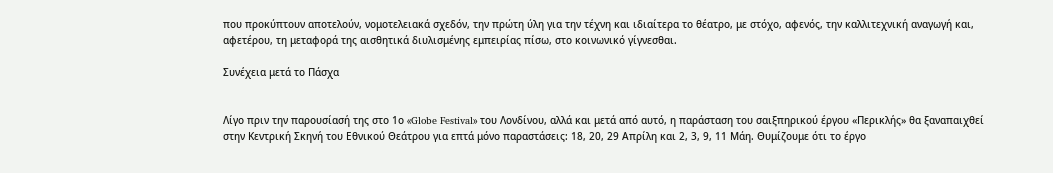που προκύπτουν αποτελούν, νομοτελειακά σχεδόν, την πρώτη ύλη για την τέχνη και ιδιαίτερα το θέατρο, με στόχο, αφενός, την καλλιτεχνική αναγωγή και, αφετέρου, τη μεταφορά της αισθητικά διυλισμένης εμπειρίας πίσω, στο κοινωνικό γίγνεσθαι.

Συνέχεια μετά το Πάσχα


Λίγο πριν την παρουσίασή της στο 1ο «Globe Festival» του Λονδίνου, αλλά και μετά από αυτό, η παράσταση του σαιξπηρικού έργου «Περικλής» θα ξαναπαιχθεί στην Κεντρική Σκηνή του Εθνικού Θεάτρου για επτά μόνο παραστάσεις: 18, 20, 29 Απρίλη και 2, 3, 9, 11 Μάη. Θυμίζουμε ότι το έργο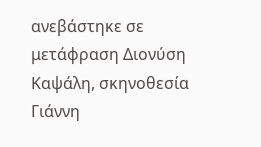ανεβάστηκε σε μετάφραση Διονύση Καψάλη, σκηνοθεσία Γιάννη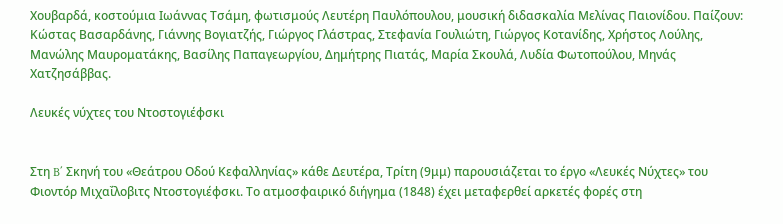Χουβαρδά, κοστούμια Ιωάννας Τσάμη, φωτισμούς Λευτέρη Παυλόπουλου, μουσική διδασκαλία Μελίνας Παιονίδου. Παίζουν: Κώστας Βασαρδάνης, Γιάννης Βογιατζής, Γιώργος Γλάστρας, Στεφανία Γουλιώτη, Γιώργος Κοτανίδης, Χρήστος Λούλης, Μανώλης Μαυροματάκης, Βασίλης Παπαγεωργίου, Δημήτρης Πιατάς, Μαρία Σκουλά, Λυδία Φωτοπούλου, Μηνάς Χατζησάββας.

Λευκές νύχτες του Ντοστογιέφσκι


Στη B΄ Σκηνή του «Θεάτρου Οδού Κεφαλληνίας» κάθε Δευτέρα, Τρίτη (9μμ) παρουσιάζεται το έργο «Λευκές Νύχτες» του Φιοντόρ Μιχαΐλοβιτς Ντοστογιέφσκι. Το ατμοσφαιρικό διήγημα (1848) έχει μεταφερθεί αρκετές φορές στη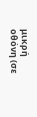μικρή οθόνη (σε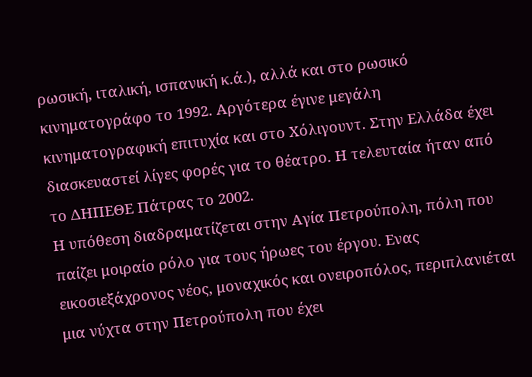ρωσική, ιταλική, ισπανική κ.ά.), αλλά και στο ρωσικό κινηματογράφο το 1992. Αργότερα έγινε μεγάλη κινηματογραφική επιτυχία και στο Χόλιγουντ. Στην Ελλάδα έχει διασκευαστεί λίγες φορές για το θέατρο. Η τελευταία ήταν από το ΔΗΠΕΘΕ Πάτρας το 2002.
Η υπόθεση διαδραματίζεται στην Αγία Πετρούπολη, πόλη που παίζει μοιραίο ρόλο για τους ήρωες του έργου. Ενας εικοσιεξάχρονος νέος, μοναχικός και ονειροπόλος, περιπλανιέται μια νύχτα στην Πετρούπολη που έχει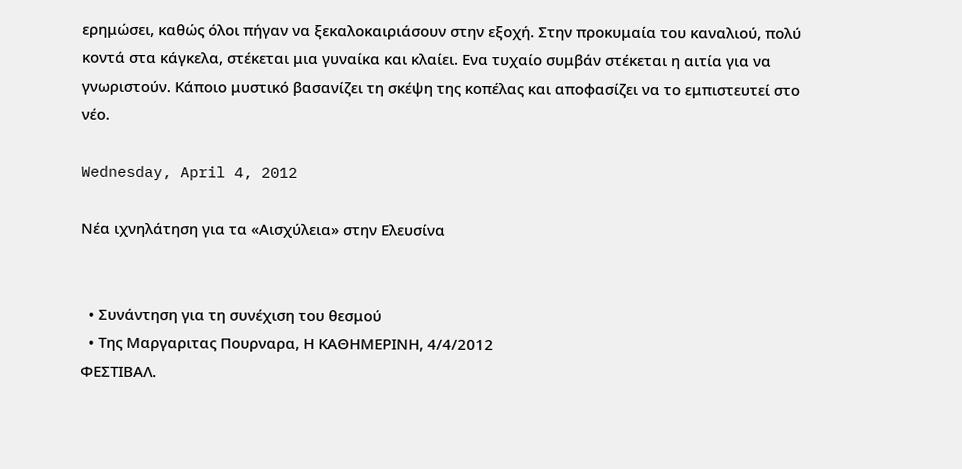ερημώσει, καθώς όλοι πήγαν να ξεκαλοκαιριάσουν στην εξοχή. Στην προκυμαία του καναλιού, πολύ κοντά στα κάγκελα, στέκεται μια γυναίκα και κλαίει. Ενα τυχαίο συμβάν στέκεται η αιτία για να γνωριστούν. Κάποιο μυστικό βασανίζει τη σκέψη της κοπέλας και αποφασίζει να το εμπιστευτεί στο νέο.

Wednesday, April 4, 2012

Νέα ιχνηλάτηση για τα «Αισχύλεια» στην Ελευσίνα


  • Συνάντηση για τη συνέχιση του θεσμού
  • Της Μαργαριτας Πουρναρα, Η ΚΑΘΗΜΕΡΙΝΗ, 4/4/2012
ΦΕΣΤΙΒΑΛ.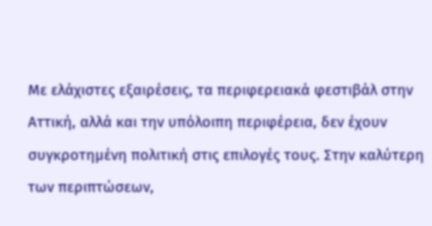Με ελάχιστες εξαιρέσεις, τα περιφερειακά φεστιβάλ στην Αττική, αλλά και την υπόλοιπη περιφέρεια, δεν έχουν συγκροτημένη πολιτική στις επιλογές τους. Στην καλύτερη των περιπτώσεων,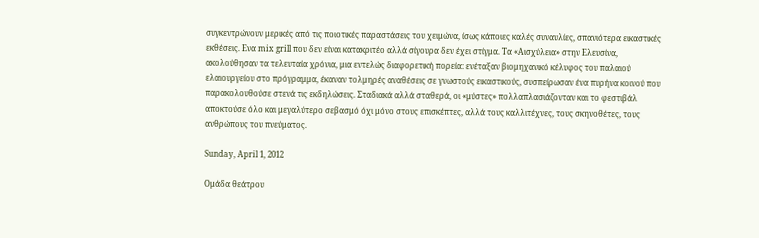συγκεντρώνουν μερικές από τις ποιοτικές παραστάσεις του χειμώνα, ίσως κάποιες καλές συναυλίες, σπανιότερα εικαστικές εκθέσεις. Ενα mix grill που δεν είναι κατακριτέο αλλά σίγουρα δεν έχει στίγμα. Τα «Αισχύλεια» στην Ελευσίνα, ακολούθησαν τα τελευταία χρόνια, μια εντελώς διαφορετική πορεία: ενέταξαν βιομηχανικό κέλυφος του παλαιού ελαιουργείου στο πρόγραμμα, έκαναν τολμηρές αναθέσεις σε γνωστούς εικαστικούς, συσπείρωσαν ένα πυρήνα κοινού που παρακολουθούσε στενά τις εκδηλώσεις. Σταδιακά αλλά σταθερά, οι «μύστες» πολλαπλασιάζονταν και το φεστιβάλ αποκτούσε όλο και μεγαλύτερο σεβασμό όχι μόνο στους επισκέπτες, αλλά τους καλλιτέχνες, τους σκηνοθέτες, τους ανθρώπους του πνεύματος.

Sunday, April 1, 2012

Ομάδα θεάτρου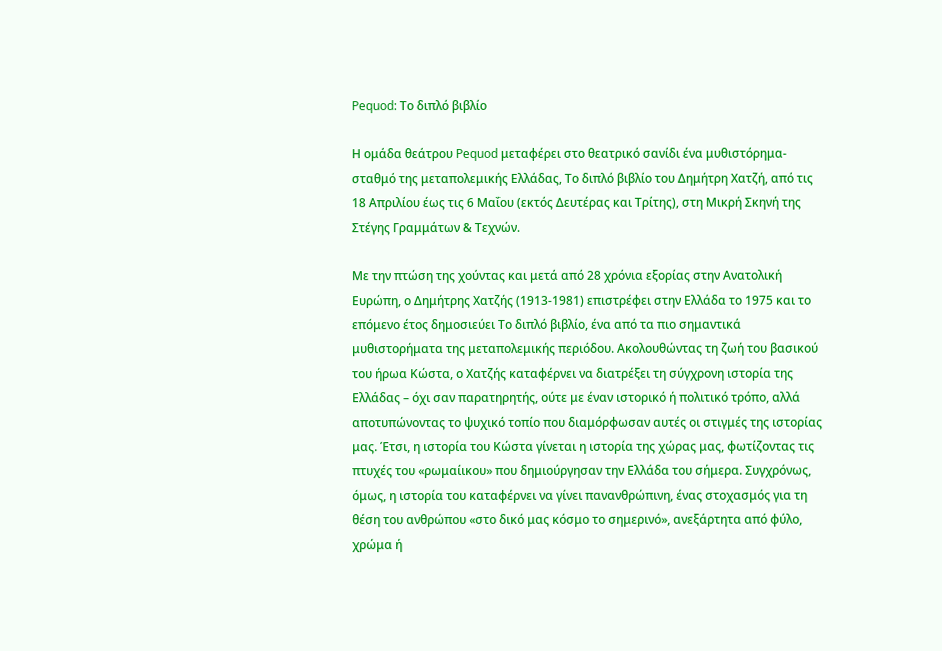Pequod: Το διπλό βιβλίο

Η ομάδα θεάτρου Pequod μεταφέρει στο θεατρικό σανίδι ένα μυθιστόρημα-σταθμό της μεταπολεμικής Ελλάδας, Το διπλό βιβλίο του Δημήτρη Χατζή, από τις 18 Απριλίου έως τις 6 Μαΐου (εκτός Δευτέρας και Τρίτης), στη Μικρή Σκηνή της Στέγης Γραμμάτων & Τεχνών.

Με την πτώση της χούντας και μετά από 28 χρόνια εξορίας στην Ανατολική Ευρώπη, ο Δημήτρης Χατζής (1913-1981) επιστρέφει στην Ελλάδα το 1975 και το επόμενο έτος δημοσιεύει Το διπλό βιβλίο, ένα από τα πιο σημαντικά μυθιστορήματα της μεταπολεμικής περιόδου. Ακολουθώντας τη ζωή του βασικού του ήρωα Κώστα, ο Χατζής καταφέρνει να διατρέξει τη σύγχρονη ιστορία της Ελλάδας – όχι σαν παρατηρητής, ούτε με έναν ιστορικό ή πολιτικό τρόπο, αλλά αποτυπώνοντας το ψυχικό τοπίο που διαμόρφωσαν αυτές οι στιγμές της ιστορίας μας. Έτσι, η ιστορία του Κώστα γίνεται η ιστορία της χώρας μας, φωτίζοντας τις πτυχές του «ρωμαίικου» που δημιούργησαν την Ελλάδα του σήμερα. Συγχρόνως, όμως, η ιστορία του καταφέρνει να γίνει πανανθρώπινη, ένας στοχασμός για τη θέση του ανθρώπου «στο δικό μας κόσμο το σημερινό», ανεξάρτητα από φύλο, χρώμα ή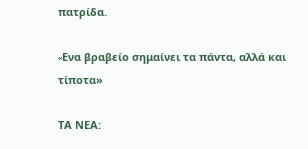πατρίδα.

«Eνα βραβείο σημαίνει τα πάντα, αλλά και τίποτα»

ΤΑ ΝΕΑ: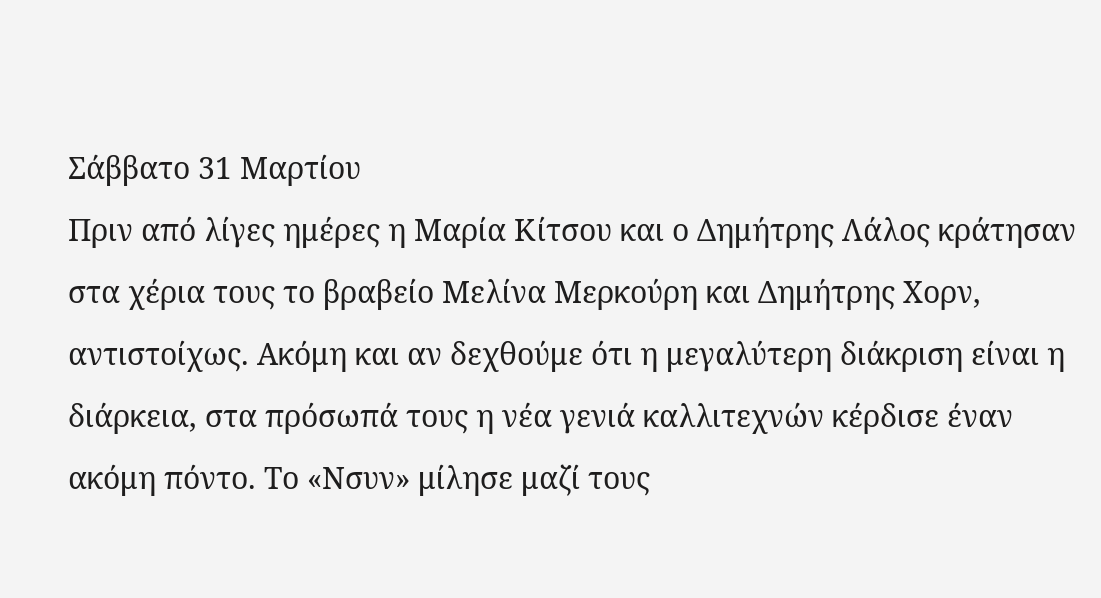Σάββατο 31 Μαρτίου
Πριν από λίγες ημέρες η Μαρία Κίτσου και ο Δημήτρης Λάλος κράτησαν στα χέρια τους το βραβείο Μελίνα Μερκούρη και Δημήτρης Χορν, αντιστοίχως. Ακόμη και αν δεχθούμε ότι η μεγαλύτερη διάκριση είναι η διάρκεια, στα πρόσωπά τους η νέα γενιά καλλιτεχνών κέρδισε έναν ακόμη πόντο. Το «Νσυν» μίλησε μαζί τους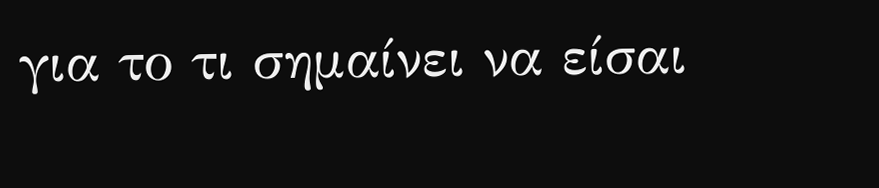για το τι σημαίνει να είσαι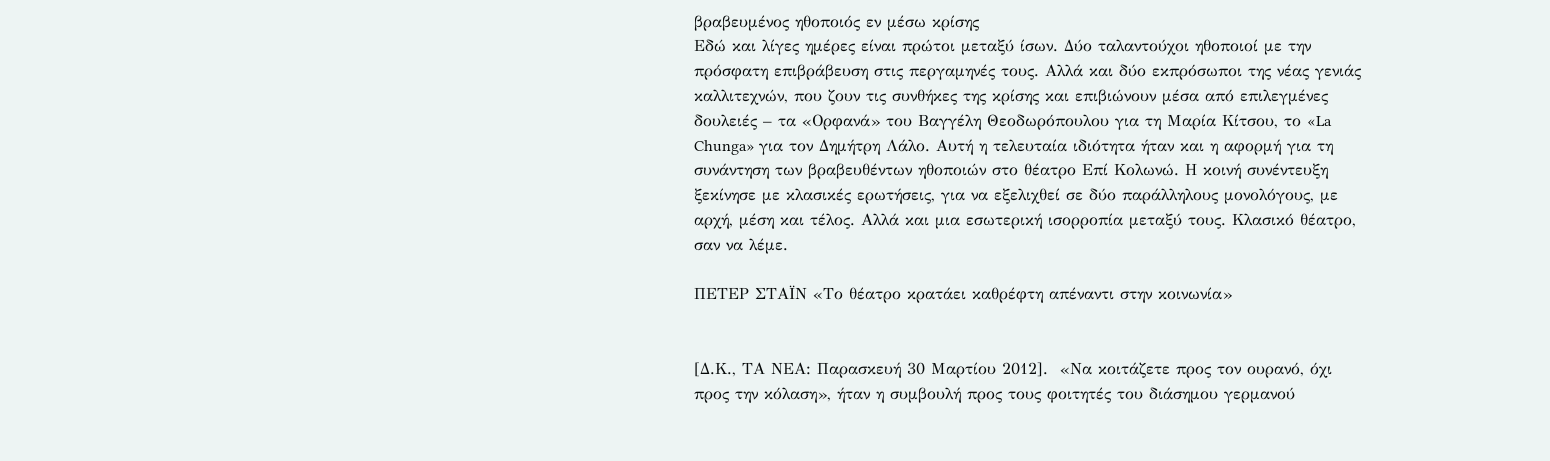βραβευμένος ηθοποιός εν μέσω κρίσης
Εδώ και λίγες ημέρες είναι πρώτοι μεταξύ ίσων. Δύο ταλαντούχοι ηθοποιοί με την πρόσφατη επιβράβευση στις περγαμηνές τους. Αλλά και δύο εκπρόσωποι της νέας γενιάς καλλιτεχνών, που ζουν τις συνθήκες της κρίσης και επιβιώνουν μέσα από επιλεγμένες δουλειές – τα «Ορφανά» του Βαγγέλη Θεοδωρόπουλου για τη Μαρία Κίτσου, το «La Chunga» για τον Δημήτρη Λάλο. Αυτή η τελευταία ιδιότητα ήταν και η αφορμή για τη συνάντηση των βραβευθέντων ηθοποιών στο θέατρο Επί Κολωνώ. Η κοινή συνέντευξη ξεκίνησε με κλασικές ερωτήσεις, για να εξελιχθεί σε δύο παράλληλους μονολόγους, με αρχή, μέση και τέλος. Αλλά και μια εσωτερική ισορροπία μεταξύ τους. Κλασικό θέατρο, σαν να λέμε.

ΠΕΤΕΡ ΣΤΑΪΝ «Το θέατρο κρατάει καθρέφτη απέναντι στην κοινωνία»


[Δ.Κ., ΤΑ ΝΕΑ: Παρασκευή 30 Μαρτίου 2012].  «Να κοιτάζετε προς τον ουρανό, όχι προς την κόλαση», ήταν η συμβουλή προς τους φοιτητές του διάσημου γερμανού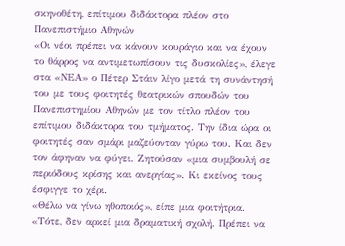σκηνοθέτη, επίτιμου διδάκτορα πλέον στο Πανεπιστήμιο Αθηνών
«Οι νέοι πρέπει να κάνουν κουράγιο και να έχουν το θάρρος να αντιμετωπίσουν τις δυσκολίες», έλεγε στα «ΝΕΑ» ο Πέτερ Στάιν λίγο μετά τη συνάντησή του με τους φοιτητές θεατρικών σπουδών του Πανεπιστημίου Αθηνών με τον τίτλο πλέον του επίτιμου διδάκτορα του τμήματος. Την ίδια ώρα οι φοιτητές σαν σμάρι μαζεύονταν γύρω του. Και δεν τον άφηναν να φύγει. Ζητούσαν «μια συμβουλή σε περιόδους κρίσης και ανεργίας». Κι εκείνος τους έσφιγγε το χέρι.
«Θέλω να γίνω ηθοποιός», είπε μια φοιτήτρια. «Τότε, δεν αρκεί μια δραματική σχολή. Πρέπει να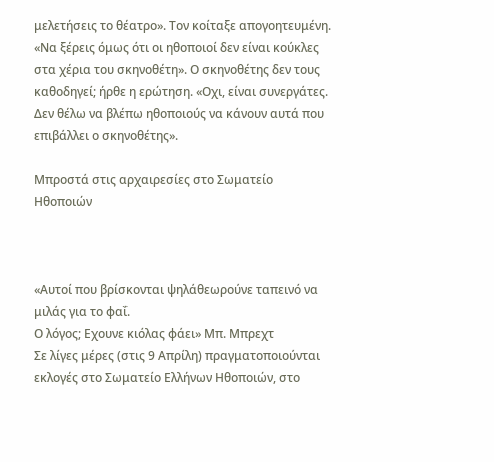μελετήσεις το θέατρο». Τον κοίταξε απογοητευμένη. «Να ξέρεις όμως ότι οι ηθοποιοί δεν είναι κούκλες στα χέρια του σκηνοθέτη». Ο σκηνοθέτης δεν τους καθοδηγεί; ήρθε η ερώτηση. «Οχι, είναι συνεργάτες. Δεν θέλω να βλέπω ηθοποιούς να κάνουν αυτά που επιβάλλει ο σκηνοθέτης».

Μπροστά στις αρχαιρεσίες στο Σωματείο Ηθοποιών



«Αυτοί που βρίσκονται ψηλάθεωρούνε ταπεινό να μιλάς για το φαΐ.
Ο λόγος; Εχουνε κιόλας φάει» Μπ. Μπρεχτ
Σε λίγες μέρες (στις 9 Απρίλη) πραγματοποιούνται εκλογές στο Σωματείο Ελλήνων Ηθοποιών, στο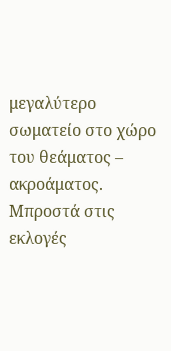μεγαλύτερο σωματείο στο χώρο του θεάματος – ακροάματος. Μπροστά στις εκλογές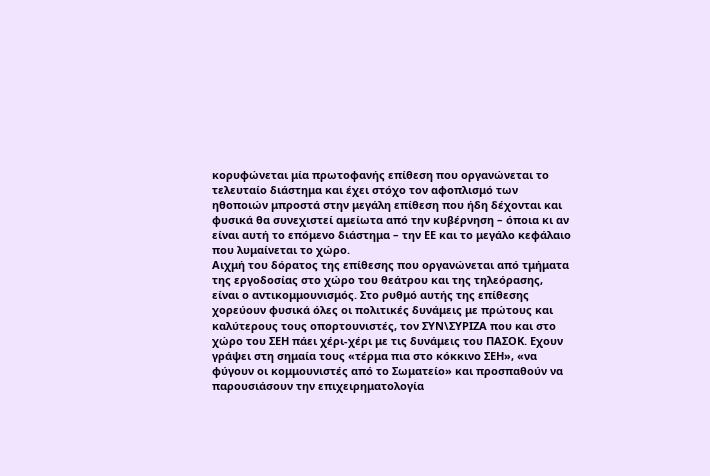κορυφώνεται μία πρωτοφανής επίθεση που οργανώνεται το τελευταίο διάστημα και έχει στόχο τον αφοπλισμό των ηθοποιών μπροστά στην μεγάλη επίθεση που ήδη δέχονται και φυσικά θα συνεχιστεί αμείωτα από την κυβέρνηση – όποια κι αν είναι αυτή το επόμενο διάστημα – την ΕΕ και το μεγάλο κεφάλαιο που λυμαίνεται το χώρο.
Αιχμή του δόρατος της επίθεσης που οργανώνεται από τμήματα της εργοδοσίας στο χώρο του θεάτρου και της τηλεόρασης, είναι ο αντικομμουνισμός. Στο ρυθμό αυτής της επίθεσης χορεύουν φυσικά όλες οι πολιτικές δυνάμεις με πρώτους και καλύτερους τους οπορτουνιστές, τον ΣΥΝ\ΣΥΡΙΖΑ που και στο χώρο του ΣΕΗ πάει χέρι-χέρι με τις δυνάμεις του ΠΑΣΟΚ. Εχουν γράψει στη σημαία τους «τέρμα πια στο κόκκινο ΣΕΗ», «να φύγουν οι κομμουνιστές από το Σωματείο» και προσπαθούν να παρουσιάσουν την επιχειρηματολογία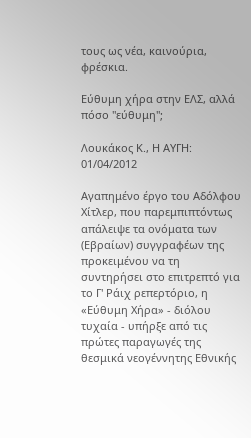τους ως νέα, καινούρια, φρέσκια.

Εύθυμη χήρα στην ΕΛΣ, αλλά πόσο "εύθυμη";

Λουκάκος Κ., Η ΑΥΓΗ: 01/04/2012

Αγαπημένο έργο του Αδόλφου Χίτλερ, που παρεμπιπτόντως απάλειψε τα ονόματα των (Εβραίων) συγγραφέων της προκειμένου να τη συντηρήσει στο επιτρεπτό για το Γ' Ράιχ ρεπερτόριο, η «Εύθυμη Χήρα» - διόλου τυχαία - υπήρξε από τις πρώτες παραγωγές της θεσμικά νεογέννητης Εθνικής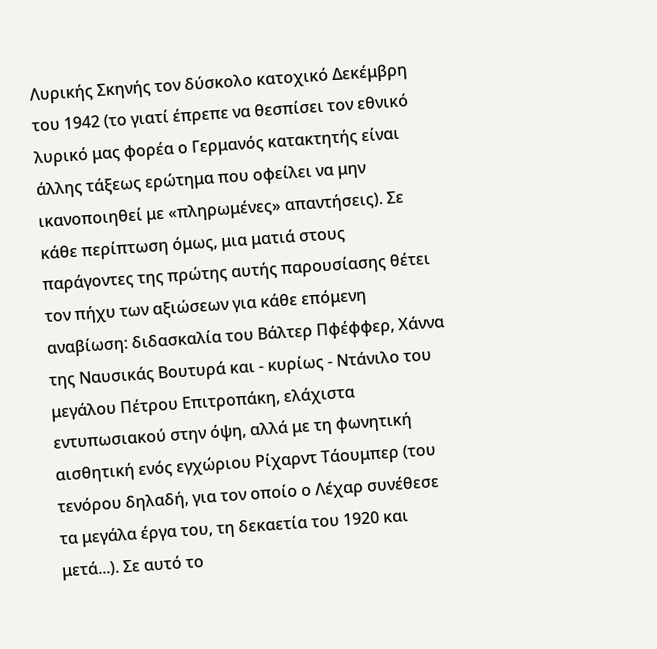Λυρικής Σκηνής τον δύσκολο κατοχικό Δεκέμβρη του 1942 (το γιατί έπρεπε να θεσπίσει τον εθνικό λυρικό μας φορέα ο Γερμανός κατακτητής είναι άλλης τάξεως ερώτημα που οφείλει να μην ικανοποιηθεί με «πληρωμένες» απαντήσεις). Σε κάθε περίπτωση όμως, μια ματιά στους παράγοντες της πρώτης αυτής παρουσίασης θέτει τον πήχυ των αξιώσεων για κάθε επόμενη αναβίωση: διδασκαλία του Βάλτερ Πφέφφερ, Χάννα της Ναυσικάς Βουτυρά και - κυρίως - Ντάνιλο του μεγάλου Πέτρου Επιτροπάκη, ελάχιστα εντυπωσιακού στην όψη, αλλά με τη φωνητική αισθητική ενός εγχώριου Ρίχαρντ Τάουμπερ (του τενόρου δηλαδή, για τον οποίο ο Λέχαρ συνέθεσε τα μεγάλα έργα του, τη δεκαετία του 1920 και μετά...). Σε αυτό το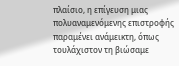πλαίσιο, η επίγευση μιας πολυαναμενόμενης επιστροφής παραμένει ανάμεικτη, όπως τουλάχιστον τη βιώσαμε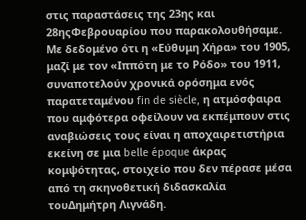στις παραστάσεις της 23ης και 28ηςΦεβρουαρίου που παρακολουθήσαμε. Με δεδομένο ότι η «Εύθυμη Χήρα» του 1905, μαζί με τον «Ιππότη με το Ρόδο» του 1911, συναποτελούν χρονικά ορόσημα ενός παρατεταμένου fin de siècle, η ατμόσφαιρα που αμφότερα οφείλουν να εκπέμπουν στις αναβιώσεις τους είναι η αποχαιρετιστήρια εκείνη σε μια belle époque άκρας κομψότητας, στοιχείο που δεν πέρασε μέσα από τη σκηνοθετική διδασκαλία τουΔημήτρη Λιγνάδη.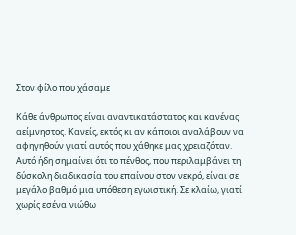Στον φίλο που χάσαμε

Κάθε άνθρωπος είναι αναντικατάστατος και κανένας αείμνηστος. Κανείς, εκτός κι αν κάποιοι αναλάβουν να αφηγηθούν γιατί αυτός που χάθηκε μας χρειαζόταν. Αυτό ήδη σημαίνει ότι το πένθος, που περιλαμβάνει τη δύσκολη διαδικασία του επαίνου στον νεκρό, είναι σε μεγάλο βαθμό μια υπόθεση εγωιστική. Σε κλαίω, γιατί χωρίς εσένα νιώθω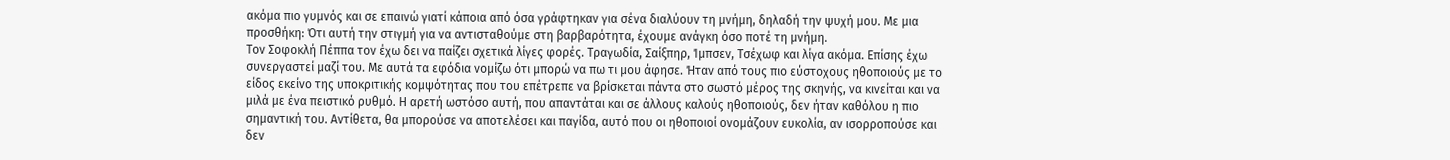ακόμα πιο γυμνός και σε επαινώ γιατί κάποια από όσα γράφτηκαν για σένα διαλύουν τη μνήμη, δηλαδή την ψυχή μου. Με μια προσθήκη: Ότι αυτή την στιγμή για να αντισταθούμε στη βαρβαρότητα, έχουμε ανάγκη όσο ποτέ τη μνήμη.
Τον Σοφοκλή Πέππα τον έχω δει να παίζει σχετικά λίγες φορές. Τραγωδία, Σαίξπηρ, Ίμπσεν, Τσέχωφ και λίγα ακόμα. Επίσης έχω συνεργαστεί μαζί του. Με αυτά τα εφόδια νομίζω ότι μπορώ να πω τι μου άφησε. Ήταν από τους πιο εύστοχους ηθοποιούς με το είδος εκείνο της υποκριτικής κομψότητας που του επέτρεπε να βρίσκεται πάντα στο σωστό μέρος της σκηνής, να κινείται και να μιλά με ένα πειστικό ρυθμό. Η αρετή ωστόσο αυτή, που απαντάται και σε άλλους καλούς ηθοποιούς, δεν ήταν καθόλου η πιο σημαντική του. Αντίθετα, θα μπορούσε να αποτελέσει και παγίδα, αυτό που οι ηθοποιοί ονομάζουν ευκολία, αν ισορροπούσε και δεν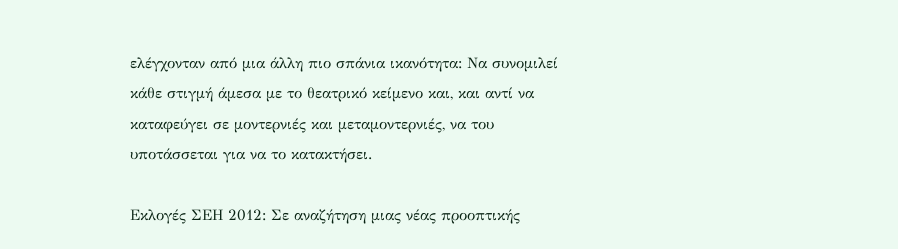ελέγχονταν από μια άλλη πιο σπάνια ικανότητα: Να συνομιλεί κάθε στιγμή άμεσα με το θεατρικό κείμενο και, και αντί να καταφεύγει σε μοντερνιές και μεταμοντερνιές, να του υποτάσσεται για να το κατακτήσει.

Εκλογές ΣΕΗ 2012: Σε αναζήτηση μιας νέας προοπτικής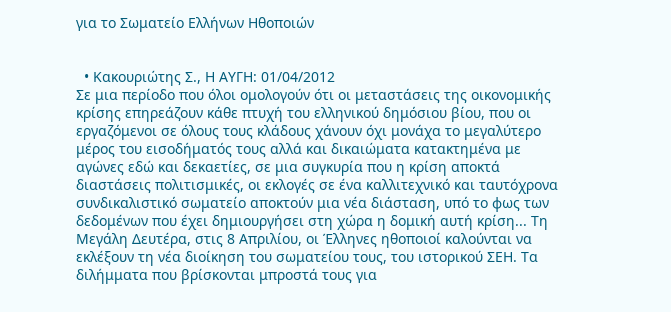για το Σωματείο Ελλήνων Ηθοποιών


  • Κακουριώτης Σ., Η ΑΥΓΗ: 01/04/2012
Σε μια περίοδο που όλοι ομολογούν ότι οι μεταστάσεις της οικονομικής κρίσης επηρεάζουν κάθε πτυχή του ελληνικού δημόσιου βίου, που οι εργαζόμενοι σε όλους τους κλάδους χάνουν όχι μονάχα το μεγαλύτερο μέρος του εισοδήματός τους αλλά και δικαιώματα κατακτημένα με αγώνες εδώ και δεκαετίες, σε μια συγκυρία που η κρίση αποκτά διαστάσεις πολιτισμικές, οι εκλογές σε ένα καλλιτεχνικό και ταυτόχρονα συνδικαλιστικό σωματείο αποκτούν μια νέα διάσταση, υπό το φως των δεδομένων που έχει δημιουργήσει στη χώρα η δομική αυτή κρίση... Τη Μεγάλη Δευτέρα, στις 8 Απριλίου, οι Έλληνες ηθοποιοί καλούνται να εκλέξουν τη νέα διοίκηση του σωματείου τους, του ιστορικού ΣΕΗ. Τα διλήμματα που βρίσκονται μπροστά τους για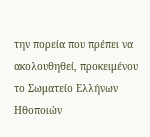την πορεία που πρέπει να ακολουθηθεί, προκειμένου το Σωματείο Ελλήνων Ηθοποιών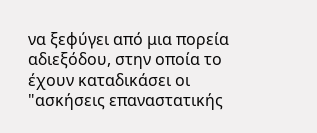να ξεφύγει από μια πορεία αδιεξόδου, στην οποία το έχουν καταδικάσει οι "ασκήσεις επαναστατικής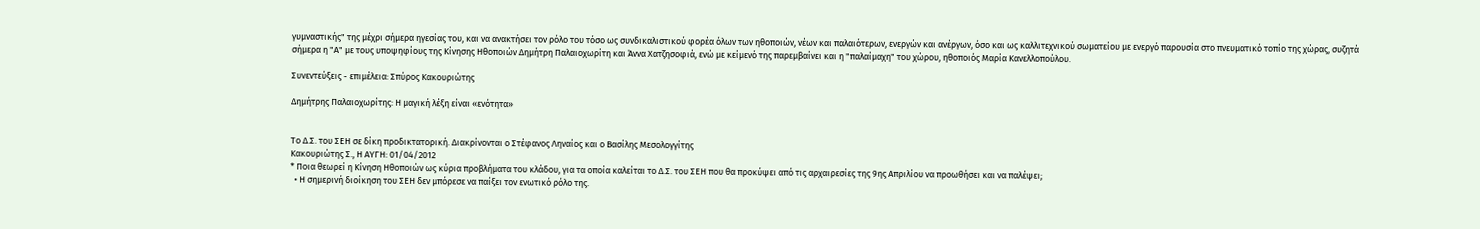γυμναστικής" της μέχρι σήμερα ηγεσίας του, και να ανακτήσει τον ρόλο του τόσο ως συνδικαλιστικού φορέα όλων των ηθοποιών, νέων και παλαιότερων, ενεργών και ανέργων, όσο και ως καλλιτεχνικού σωματείου με ενεργό παρουσία στο πνευματικό τοπίο της χώρας, συζητά σήμερα η "Α" με τους υποψηφίους της Κίνησης Ηθοποιών Δημήτρη Παλαιοχωρίτη και Άννα Χατζησοφιά, ενώ με κείμενό της παρεμβαίνει και η "παλαίμαχη" του χώρου, ηθοποιός Μαρία Κανελλοπούλου.

Συνεντεύξεις - επιμέλεια: Σπύρος Κακουριώτης

Δημήτρης Παλαιοχωρίτης: Η μαγική λέξη είναι «ενότητα»


Το Δ.Σ. του ΣΕΗ σε δίκη προδικτατορική. Διακρίνονται ο Στέφανος Ληναίος και ο Βασίλης Μεσολογγίτης
Κακουριώτης Σ., Η ΑΥΓΗ: 01/04/2012
* Ποια θεωρεί η Κίνηση Ηθοποιών ως κύρια προβλήματα του κλάδου, για τα οποία καλείται το Δ.Σ. του ΣΕΗ που θα προκύψει από τις αρχαιρεσίες της 9ης Απριλίου να προωθήσει και να παλέψει;
  • Η σημερινή διοίκηση του ΣΕΗ δεν μπόρεσε να παίξει τον ενωτικό ρόλο της.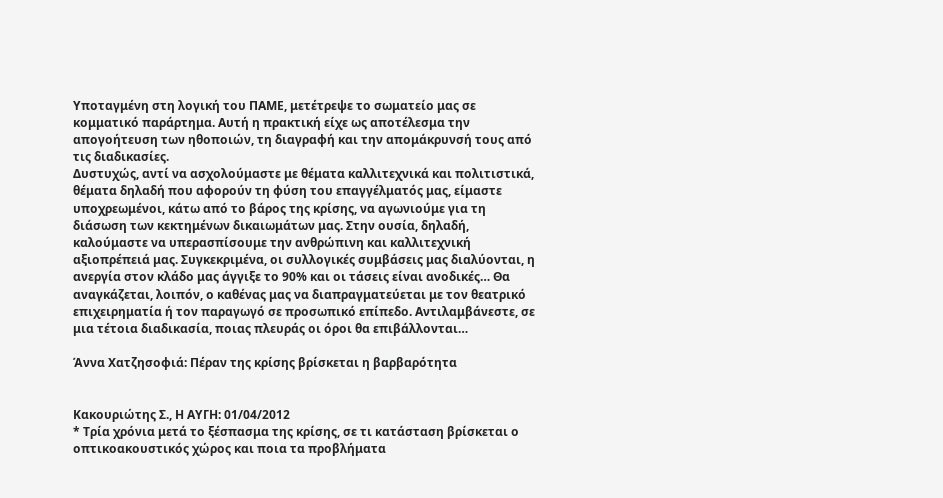Υποταγμένη στη λογική του ΠΑΜΕ, μετέτρεψε το σωματείο μας σε κομματικό παράρτημα. Αυτή η πρακτική είχε ως αποτέλεσμα την απογοήτευση των ηθοποιών, τη διαγραφή και την απομάκρυνσή τους από τις διαδικασίες.
Δυστυχώς, αντί να ασχολούμαστε με θέματα καλλιτεχνικά και πολιτιστικά, θέματα δηλαδή που αφορούν τη φύση του επαγγέλματός μας, είμαστε υποχρεωμένοι, κάτω από το βάρος της κρίσης, να αγωνιούμε για τη διάσωση των κεκτημένων δικαιωμάτων μας. Στην ουσία, δηλαδή, καλούμαστε να υπερασπίσουμε την ανθρώπινη και καλλιτεχνική αξιοπρέπειά μας. Συγκεκριμένα, οι συλλογικές συμβάσεις μας διαλύονται, η ανεργία στον κλάδο μας άγγιξε το 90% και οι τάσεις είναι ανοδικές… Θα αναγκάζεται, λοιπόν, ο καθένας μας να διαπραγματεύεται με τον θεατρικό επιχειρηματία ή τον παραγωγό σε προσωπικό επίπεδο. Αντιλαμβάνεστε, σε μια τέτοια διαδικασία, ποιας πλευράς οι όροι θα επιβάλλονται…

Άννα Χατζησοφιά: Πέραν της κρίσης βρίσκεται η βαρβαρότητα


Κακουριώτης Σ., Η ΑΥΓΗ: 01/04/2012
* Τρία χρόνια μετά το ξέσπασμα της κρίσης, σε τι κατάσταση βρίσκεται ο οπτικοακουστικός χώρος και ποια τα προβλήματα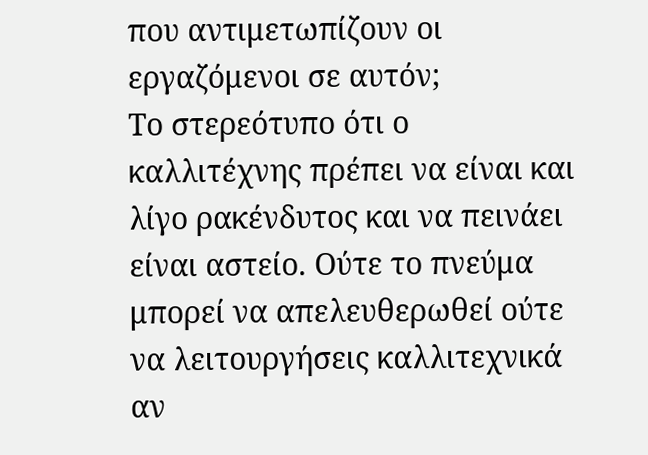που αντιμετωπίζουν οι εργαζόμενοι σε αυτόν;
Το στερεότυπο ότι ο καλλιτέχνης πρέπει να είναι και λίγο ρακένδυτος και να πεινάει είναι αστείο. Ούτε το πνεύμα μπορεί να απελευθερωθεί ούτε να λειτουργήσεις καλλιτεχνικά αν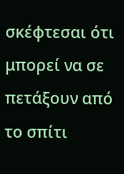σκέφτεσαι ότι μπορεί να σε πετάξουν από το σπίτι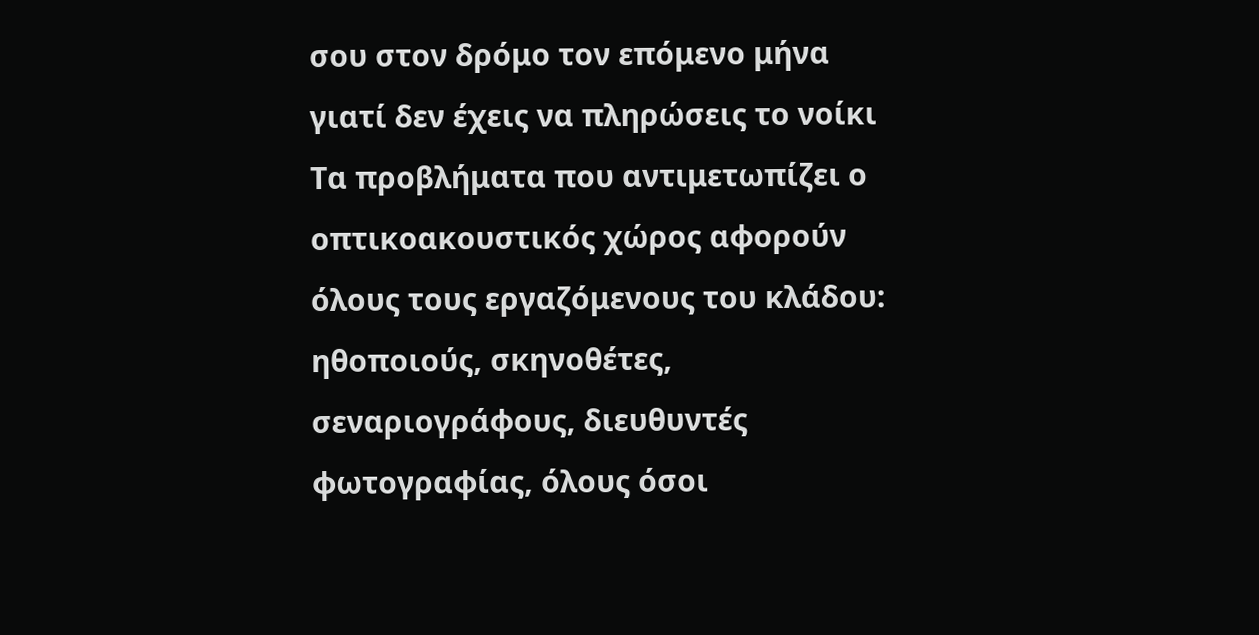σου στον δρόμο τον επόμενο μήνα γιατί δεν έχεις να πληρώσεις το νοίκι
Τα προβλήματα που αντιμετωπίζει ο οπτικοακουστικός χώρος αφορούν όλους τους εργαζόμενους του κλάδου: ηθοποιούς, σκηνοθέτες, σεναριογράφους, διευθυντές φωτογραφίας, όλους όσοι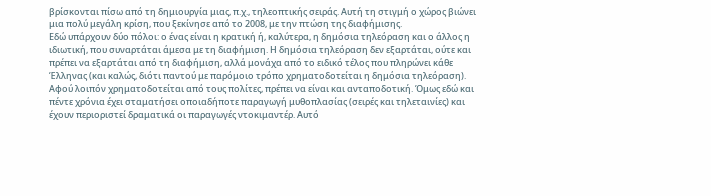βρίσκονται πίσω από τη δημιουργία μιας, π.χ., τηλεοπτικής σειράς. Αυτή τη στιγμή ο χώρος βιώνει μια πολύ μεγάλη κρίση, που ξεκίνησε από το 2008, με την πτώση της διαφήμισης.
Εδώ υπάρχουν δύο πόλοι: ο ένας είναι η κρατική ή, καλύτερα, η δημόσια τηλεόραση και ο άλλος η ιδιωτική, που συναρτάται άμεσα με τη διαφήμιση. Η δημόσια τηλεόραση δεν εξαρτάται, ούτε και πρέπει να εξαρτάται από τη διαφήμιση, αλλά μονάχα από το ειδικό τέλος που πληρώνει κάθε Έλληνας (και καλώς, διότι παντού με παρόμοιο τρόπο χρηματοδοτείται η δημόσια τηλεόραση).
Αφού λοιπόν χρηματοδοτείται από τους πολίτες, πρέπει να είναι και ανταποδοτική. Όμως εδώ και πέντε χρόνια έχει σταματήσει οποιαδήποτε παραγωγή μυθοπλασίας (σειρές και τηλεταινίες) και έχουν περιοριστεί δραματικά οι παραγωγές ντοκιμαντέρ. Αυτό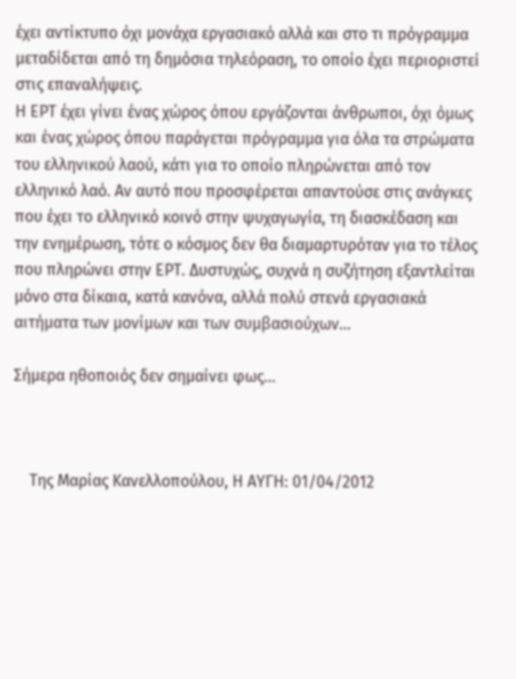έχει αντίκτυπο όχι μονάχα εργασιακό αλλά και στο τι πρόγραμμα μεταδίδεται από τη δημόσια τηλεόραση, το οποίο έχει περιοριστεί στις επαναλήψεις.
Η ΕΡΤ έχει γίνει ένας χώρος όπου εργάζονται άνθρωποι, όχι όμως και ένας χώρος όπου παράγεται πρόγραμμα για όλα τα στρώματα του ελληνικού λαού, κάτι για το οποίο πληρώνεται από τον ελληνικό λαό. Αν αυτό που προσφέρεται απαντούσε στις ανάγκες που έχει το ελληνικό κοινό στην ψυχαγωγία, τη διασκέδαση και την ενημέρωση, τότε ο κόσμος δεν θα διαμαρτυρόταν για το τέλος που πληρώνει στην ΕΡΤ. Δυστυχώς, συχνά η συζήτηση εξαντλείται μόνο στα δίκαια, κατά κανόνα, αλλά πολύ στενά εργασιακά αιτήματα των μονίμων και των συμβασιούχων...

Σήμερα ηθοποιός δεν σημαίνει φως...



    Της Μαρίας Κανελλοπούλου, Η ΑΥΓΗ: 01/04/2012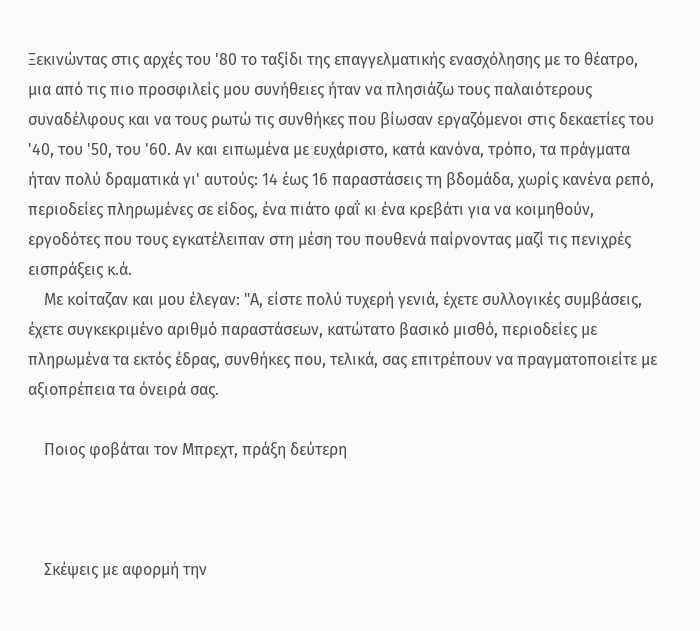Ξεκινώντας στις αρχές του '80 το ταξίδι της επαγγελματικής ενασχόλησης με το θέατρο, μια από τις πιο προσφιλείς μου συνήθειες ήταν να πλησιάζω τους παλαιότερους συναδέλφους και να τους ρωτώ τις συνθήκες που βίωσαν εργαζόμενοι στις δεκαετίες του '40, του '50, του '60. Αν και ειπωμένα με ευχάριστο, κατά κανόνα, τρόπο, τα πράγματα ήταν πολύ δραματικά γι' αυτούς: 14 έως 16 παραστάσεις τη βδομάδα, χωρίς κανένα ρεπό, περιοδείες πληρωμένες σε είδος, ένα πιάτο φαΐ κι ένα κρεβάτι για να κοιμηθούν, εργοδότες που τους εγκατέλειπαν στη μέση του πουθενά παίρνοντας μαζί τις πενιχρές εισπράξεις κ.ά.
    Με κοίταζαν και μου έλεγαν: "Α, είστε πολύ τυχερή γενιά, έχετε συλλογικές συμβάσεις, έχετε συγκεκριμένο αριθμό παραστάσεων, κατώτατο βασικό μισθό, περιοδείες με πληρωμένα τα εκτός έδρας, συνθήκες που, τελικά, σας επιτρέπουν να πραγματοποιείτε με αξιοπρέπεια τα όνειρά σας.

    Ποιος φοβάται τον Μπρεχτ, πράξη δεύτερη



    Σκέψεις με αφορμή την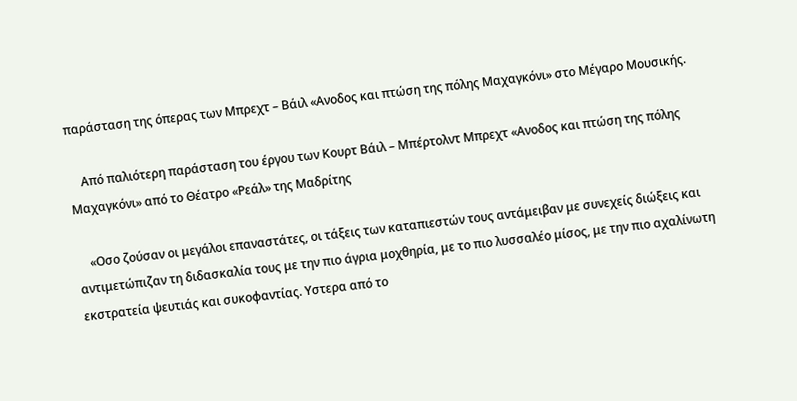παράσταση της όπερας των Μπρεχτ – Βάιλ «Ανοδος και πτώση της πόλης Μαχαγκόνι» στο Μέγαρο Μουσικής.

    Από παλιότερη παράσταση του έργου των Κουρτ Βάιλ – Μπέρτολντ Μπρεχτ «Ανοδος και πτώση της πόλης Μαχαγκόνι» από το Θέατρο «Ρεάλ» της Μαδρίτης

    «Οσο ζούσαν οι μεγάλοι επαναστάτες, οι τάξεις των καταπιεστών τους αντάμειβαν με συνεχείς διώξεις και αντιμετώπιζαν τη διδασκαλία τους με την πιο άγρια μοχθηρία, με το πιο λυσσαλέο μίσος, με την πιο αχαλίνωτη εκστρατεία ψευτιάς και συκοφαντίας. Υστερα από το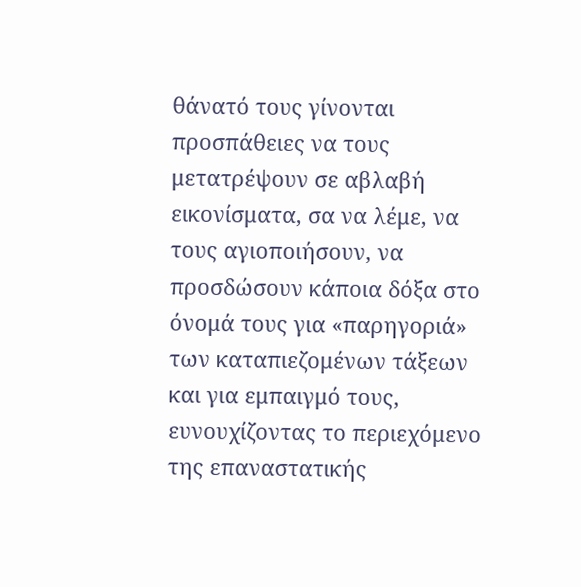θάνατό τους γίνονται προσπάθειες να τους μετατρέψουν σε αβλαβή εικονίσματα, σα να λέμε, να τους αγιοποιήσουν, να προσδώσουν κάποια δόξα στο όνομά τους για «παρηγοριά» των καταπιεζομένων τάξεων και για εμπαιγμό τους, ευνουχίζοντας το περιεχόμενο της επαναστατικής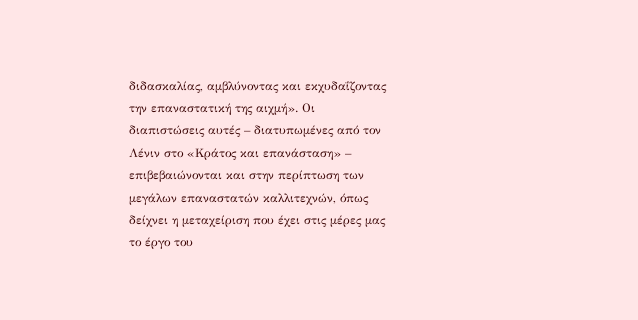διδασκαλίας, αμβλύνοντας και εκχυδαΐζοντας την επαναστατική της αιχμή». Οι διαπιστώσεις αυτές – διατυπωμένες από τον Λένιν στο «Κράτος και επανάσταση» – επιβεβαιώνονται και στην περίπτωση των μεγάλων επαναστατών καλλιτεχνών, όπως δείχνει η μεταχείριση που έχει στις μέρες μας το έργο του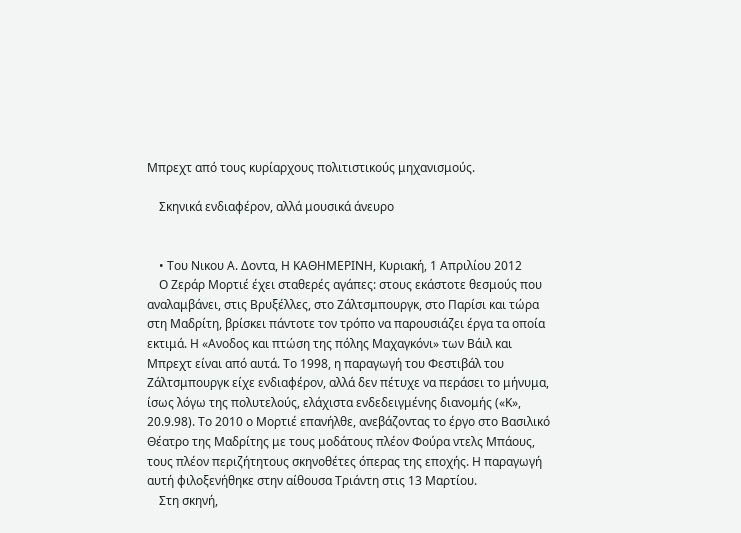Μπρεχτ από τους κυρίαρχους πολιτιστικούς μηχανισμούς.

    Σκηνικά ενδιαφέρον, αλλά μουσικά άνευρο


    • Του Νικου Α. Δοντα, Η ΚΑΘΗΜΕΡΙΝΗ, Kυριακή, 1 Aπριλίου 2012
    Ο Ζεράρ Μορτιέ έχει σταθερές αγάπες: στους εκάστοτε θεσμούς που αναλαμβάνει, στις Βρυξέλλες, στο Ζάλτσμπουργκ, στο Παρίσι και τώρα στη Μαδρίτη, βρίσκει πάντοτε τον τρόπο να παρουσιάζει έργα τα οποία εκτιμά. Η «Ανοδος και πτώση της πόλης Μαχαγκόνι» των Βάιλ και Μπρεχτ είναι από αυτά. Το 1998, η παραγωγή του Φεστιβάλ του Ζάλτσμπουργκ είχε ενδιαφέρον, αλλά δεν πέτυχε να περάσει το μήνυμα, ίσως λόγω της πολυτελούς, ελάχιστα ενδεδειγμένης διανομής («Κ», 20.9.98). Το 2010 ο Μορτιέ επανήλθε, ανεβάζοντας το έργο στο Βασιλικό Θέατρο της Μαδρίτης με τους μοδάτους πλέον Φούρα ντελς Μπάους, τους πλέον περιζήτητους σκηνοθέτες όπερας της εποχής. Η παραγωγή αυτή φιλοξενήθηκε στην αίθουσα Τριάντη στις 13 Μαρτίου.
    Στη σκηνή,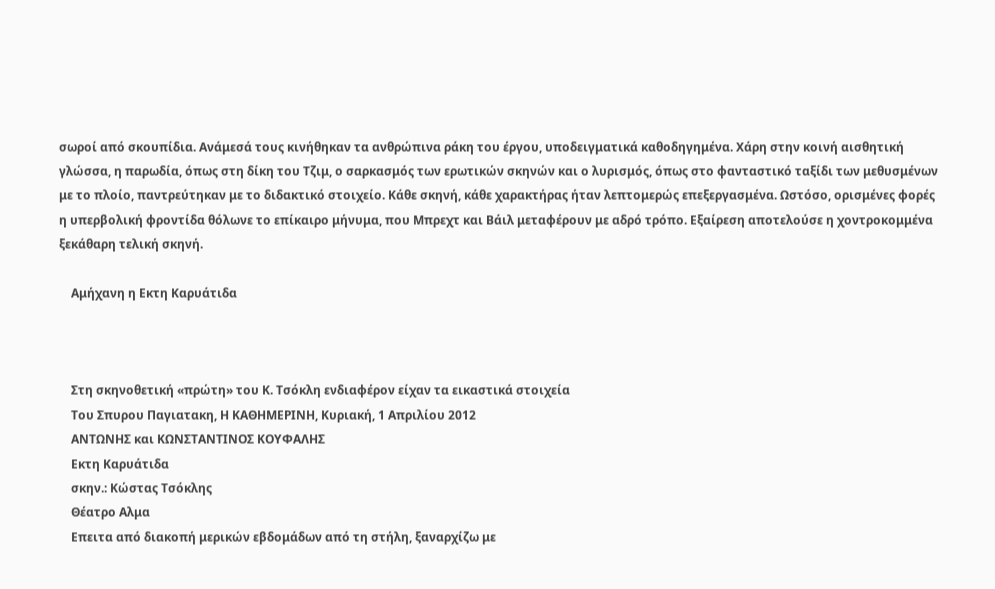σωροί από σκουπίδια. Ανάμεσά τους κινήθηκαν τα ανθρώπινα ράκη του έργου, υποδειγματικά καθοδηγημένα. Χάρη στην κοινή αισθητική γλώσσα, η παρωδία, όπως στη δίκη του Τζιμ, ο σαρκασμός των ερωτικών σκηνών και ο λυρισμός, όπως στο φανταστικό ταξίδι των μεθυσμένων με το πλοίο, παντρεύτηκαν με το διδακτικό στοιχείο. Κάθε σκηνή, κάθε χαρακτήρας ήταν λεπτομερώς επεξεργασμένα. Ωστόσο, ορισμένες φορές η υπερβολική φροντίδα θόλωνε το επίκαιρο μήνυμα, που Μπρεχτ και Βάιλ μεταφέρουν με αδρό τρόπο. Εξαίρεση αποτελούσε η χοντροκομμένα ξεκάθαρη τελική σκηνή.

    Αμήχανη η Εκτη Καρυάτιδα



    Στη σκηνοθετική «πρώτη» του Κ. Τσόκλη ενδιαφέρον είχαν τα εικαστικά στοιχεία
    Tου Σπυρου Παγιατακη, Η ΚΑΘΗΜΕΡΙΝΗ, Kυριακή, 1 Aπριλίου 2012
    ΑΝΤΩΝΗΣ και ΚΩΝΣΤΑΝΤΙΝΟΣ ΚΟΥΦΑΛΗΣ
    Εκτη Καρυάτιδα
    σκην.: Κώστας Τσόκλης
    Θέατρο Αλμα
    Επειτα από διακοπή μερικών εβδομάδων από τη στήλη, ξαναρχίζω με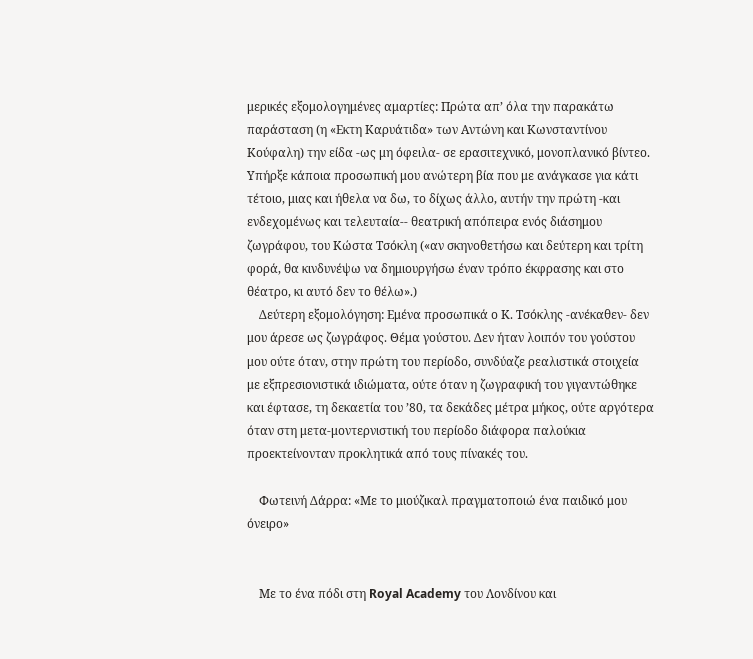μερικές εξομολογημένες αμαρτίες: Πρώτα απ’ όλα την παρακάτω παράσταση (η «Εκτη Καρυάτιδα» των Αντώνη και Κωνσταντίνου Κούφαλη) την είδα -ως μη όφειλα- σε ερασιτεχνικό, μονοπλανικό βίντεο. Υπήρξε κάποια προσωπική μου ανώτερη βία που με ανάγκασε για κάτι τέτοιο, μιας και ήθελα να δω, το δίχως άλλο, αυτήν την πρώτη -και ενδεχομένως και τελευταία-- θεατρική απόπειρα ενός διάσημου ζωγράφου, του Κώστα Τσόκλη («αν σκηνοθετήσω και δεύτερη και τρίτη φορά, θα κινδυνέψω να δημιουργήσω έναν τρόπο έκφρασης και στο θέατρο, κι αυτό δεν το θέλω».)
    Δεύτερη εξομολόγηση: Εμένα προσωπικά ο Κ. Τσόκλης -ανέκαθεν- δεν μου άρεσε ως ζωγράφος. Θέμα γούστου. Δεν ήταν λοιπόν του γούστου μου ούτε όταν, στην πρώτη του περίοδο, συνδύαζε ρεαλιστικά στοιχεία με εξπρεσιονιστικά ιδιώματα, ούτε όταν η ζωγραφική του γιγαντώθηκε και έφτασε, τη δεκαετία του ’80, τα δεκάδες μέτρα μήκος, ούτε αργότερα όταν στη μετα-μοντερνιστική του περίοδο διάφορα παλούκια προεκτείνονταν προκλητικά από τους πίνακές του.

    Φωτεινή Δάρρα: «Με το μιούζικαλ πραγματοποιώ ένα παιδικό μου όνειρο»


    Με το ένα πόδι στη Royal Academy του Λονδίνου και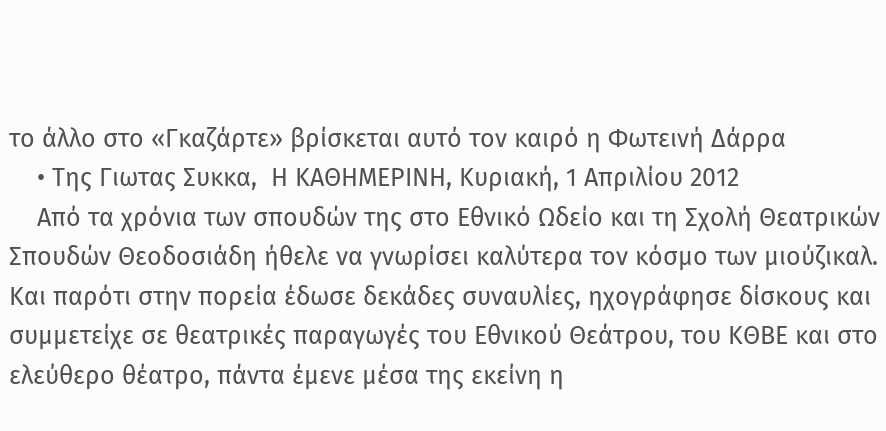το άλλο στο «Γκαζάρτε» βρίσκεται αυτό τον καιρό η Φωτεινή Δάρρα
    • Της Γιωτας Συκκα,  Η ΚΑΘΗΜΕΡΙΝΗ, Kυριακή, 1 Aπριλίου 2012
    Από τα χρόνια των σπουδών της στο Εθνικό Ωδείο και τη Σχολή Θεατρικών Σπουδών Θεοδοσιάδη ήθελε να γνωρίσει καλύτερα τον κόσμο των μιούζικαλ. Και παρότι στην πορεία έδωσε δεκάδες συναυλίες, ηχογράφησε δίσκους και συμμετείχε σε θεατρικές παραγωγές του Εθνικού Θεάτρου, του ΚΘΒΕ και στο ελεύθερο θέατρο, πάντα έμενε μέσα της εκείνη η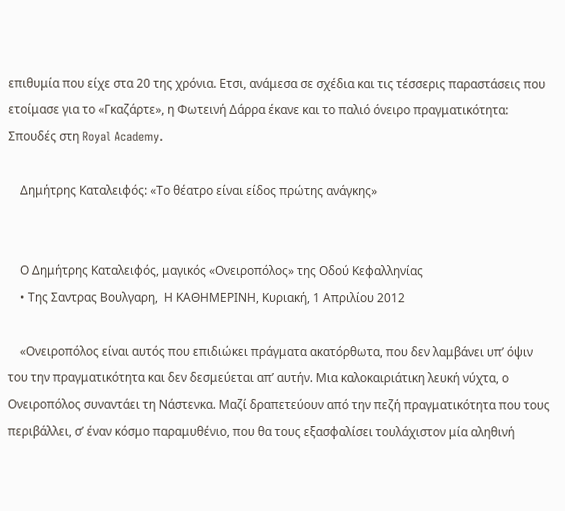επιθυμία που είχε στα 20 της χρόνια. Eτσι, ανάμεσα σε σχέδια και τις τέσσερις παραστάσεις που ετοίμασε για το «Γκαζάρτε», η Φωτεινή Δάρρα έκανε και το παλιό όνειρο πραγματικότητα: Σπουδές στη Royal Academy.

    Δημήτρης Καταλειφός: «Το θέατρο είναι είδος πρώτης ανάγκης»


    Ο Δημήτρης Καταλειφός, μαγικός «Ονειροπόλος» της Οδού Κεφαλληνίας
    • Της Σαντρας Βουλγαρη,  Η ΚΑΘΗΜΕΡΙΝΗ, Kυριακή, 1 Aπριλίου 2012

    «Ονειροπόλος είναι αυτός που επιδιώκει πράγματα ακατόρθωτα, που δεν λαμβάνει υπ’ όψιν του την πραγματικότητα και δεν δεσμεύεται απ’ αυτήν. Μια καλοκαιριάτικη λευκή νύχτα, ο Ονειροπόλος συναντάει τη Νάστενκα. Μαζί δραπετεύουν από την πεζή πραγματικότητα που τους περιβάλλει, σ’ έναν κόσμο παραμυθένιο, που θα τους εξασφαλίσει τουλάχιστον μία αληθινή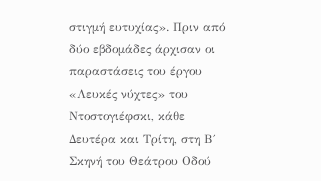στιγμή ευτυχίας». Πριν από δύο εβδομάδες άρχισαν οι παραστάσεις του έργου «Λευκές νύχτες» του Ντοστογιέφσκι, κάθε Δευτέρα και Τρίτη, στη Β΄ Σκηνή του Θεάτρου Οδού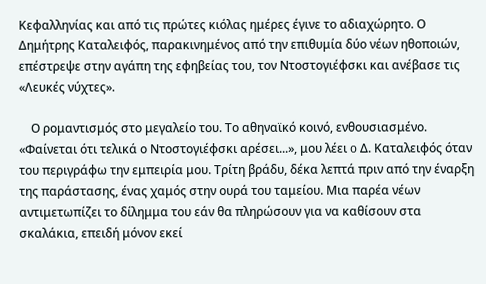Κεφαλληνίας και από τις πρώτες κιόλας ημέρες έγινε το αδιαχώρητο. Ο Δημήτρης Καταλειφός, παρακινημένος από την επιθυμία δύο νέων ηθοποιών, επέστρεψε στην αγάπη της εφηβείας του, τον Ντοστογιέφσκι και ανέβασε τις «Λευκές νύχτες».

    Ο ρομαντισμός στο μεγαλείο του. Το αθηναϊκό κοινό, ενθουσιασμένο. «Φαίνεται ότι τελικά ο Ντοστογιέφσκι αρέσει...», μου λέει o Δ. Καταλειφός όταν του περιγράφω την εμπειρία μου. Τρίτη βράδυ, δέκα λεπτά πριν από την έναρξη της παράστασης, ένας χαμός στην ουρά του ταμείου. Μια παρέα νέων αντιμετωπίζει το δίλημμα του εάν θα πληρώσουν για να καθίσουν στα σκαλάκια, επειδή μόνον εκεί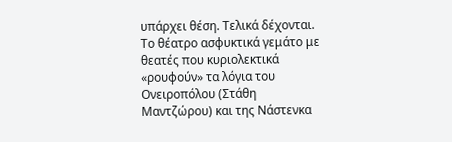υπάρχει θέση. Τελικά δέχονται. Το θέατρο ασφυκτικά γεμάτο με θεατές που κυριολεκτικά «ρουφούν» τα λόγια του Ονειροπόλου (Στάθη Μαντζώρου) και της Νάστενκα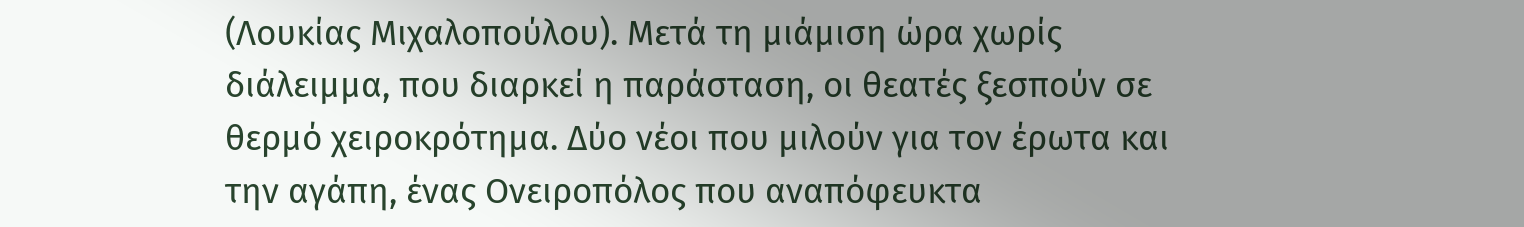(Λουκίας Μιχαλοπούλου). Μετά τη μιάμιση ώρα χωρίς διάλειμμα, που διαρκεί η παράσταση, οι θεατές ξεσπούν σε θερμό χειροκρότημα. Δύο νέοι που μιλούν για τον έρωτα και την αγάπη, ένας Ονειροπόλος που αναπόφευκτα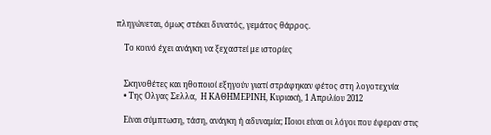πληγώνεται, όμως στέκει δυνατός, γεμάτος θάρρος.

    Το κοινό έχει ανάγκη να ξεχαστεί με ιστορίες


    Σκηνοθέτες και ηθοποιοί εξηγούν γιατί στράφηκαν φέτος στη λογοτεχνία
    • Της Ολγας Σελλα,  Η ΚΑΘΗΜΕΡΙΝΗ, Kυριακή, 1 Aπριλίου 2012

    Είναι σύμπτωση, τάση, ανάγκη ή αδυναμία; Ποιοι είναι οι λόγοι που έφεραν στις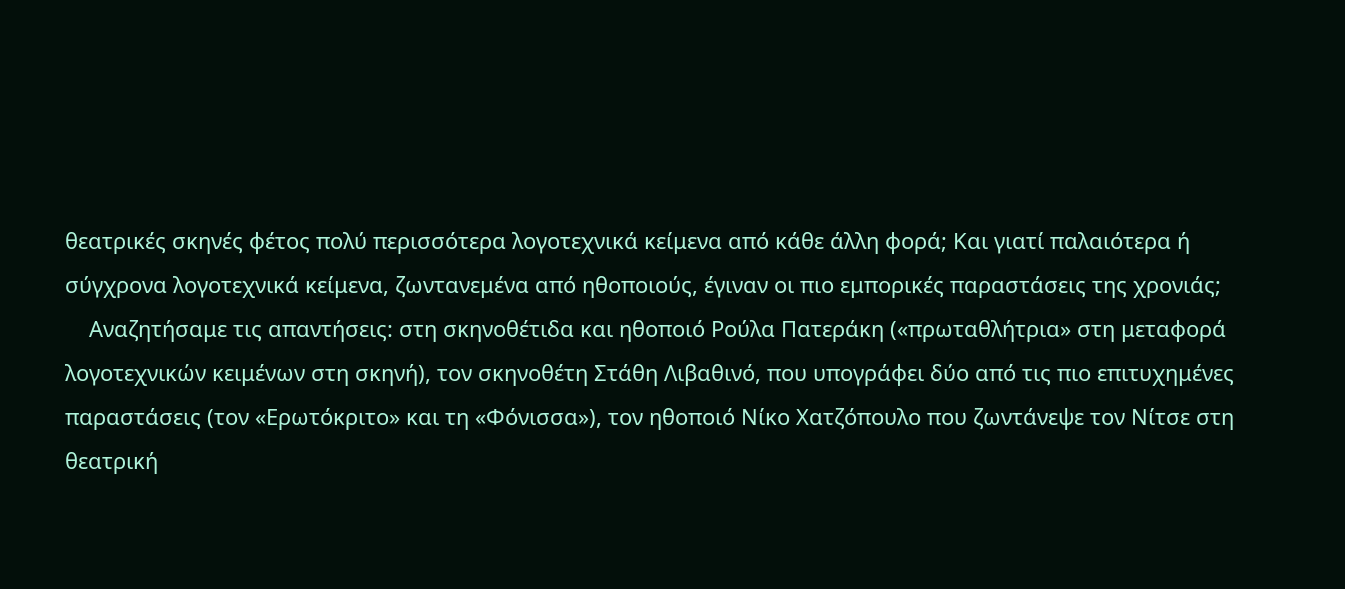θεατρικές σκηνές φέτος πολύ περισσότερα λογοτεχνικά κείμενα από κάθε άλλη φορά; Και γιατί παλαιότερα ή σύγχρονα λογοτεχνικά κείμενα, ζωντανεμένα από ηθοποιούς, έγιναν οι πιο εμπορικές παραστάσεις της χρονιάς;
    Αναζητήσαμε τις απαντήσεις: στη σκηνοθέτιδα και ηθοποιό Ρούλα Πατεράκη («πρωταθλήτρια» στη μεταφορά λογοτεχνικών κειμένων στη σκηνή), τον σκηνοθέτη Στάθη Λιβαθινό, που υπογράφει δύο από τις πιο επιτυχημένες παραστάσεις (τον «Ερωτόκριτο» και τη «Φόνισσα»), τον ηθοποιό Νίκο Χατζόπουλο που ζωντάνεψε τον Νίτσε στη θεατρική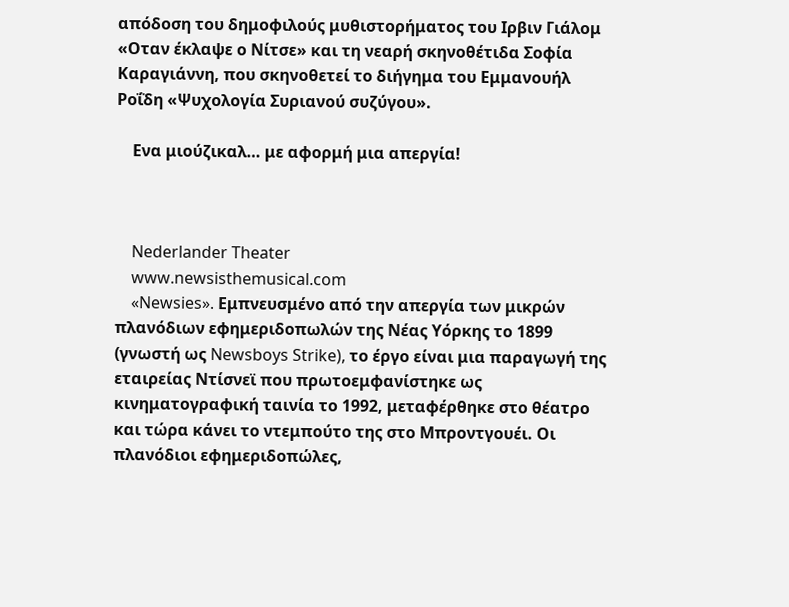απόδοση του δημοφιλούς μυθιστορήματος του Ιρβιν Γιάλομ «Οταν έκλαψε ο Νίτσε» και τη νεαρή σκηνοθέτιδα Σοφία Καραγιάννη, που σκηνοθετεί το διήγημα του Εμμανουήλ Ροΐδη «Ψυχολογία Συριανού συζύγου».

    Ενα μιούζικαλ… με αφορμή μια απεργία!



    Nederlander Theater
    www.newsisthemusical.com
    «Newsies». Εμπνευσμένο από την απεργία των μικρών πλανόδιων εφημεριδοπωλών της Νέας Υόρκης το 1899 (γνωστή ως Newsboys Strike), το έργο είναι μια παραγωγή της εταιρείας Ντίσνεϊ που πρωτοεμφανίστηκε ως κινηματογραφική ταινία το 1992, μεταφέρθηκε στο θέατρο και τώρα κάνει το ντεμπούτο της στο Μπροντγουέι. Οι πλανόδιοι εφημεριδοπώλες,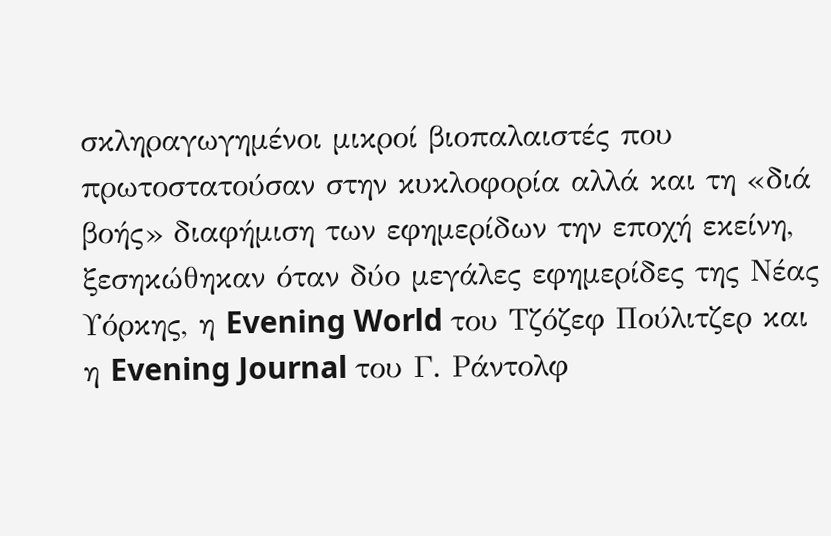σκληραγωγημένοι μικροί βιοπαλαιστές που πρωτοστατούσαν στην κυκλοφορία αλλά και τη «διά βοής» διαφήμιση των εφημερίδων την εποχή εκείνη, ξεσηκώθηκαν όταν δύο μεγάλες εφημερίδες της Νέας Υόρκης, η Evening World του Τζόζεφ Πούλιτζερ και η Evening Journal του Γ. Ράντολφ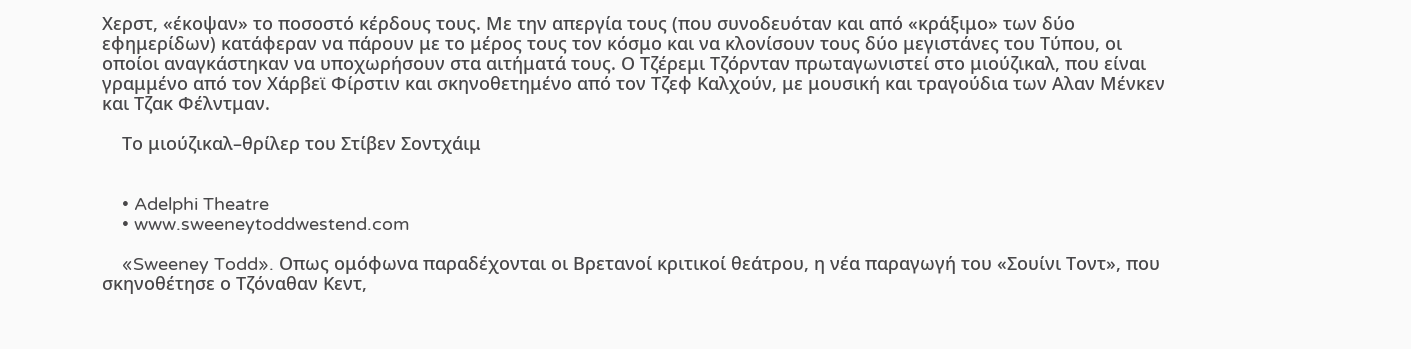Χερστ, «έκοψαν» το ποσοστό κέρδους τους. Με την απεργία τους (που συνοδευόταν και από «κράξιμο» των δύο εφημερίδων) κατάφεραν να πάρουν με το μέρος τους τον κόσμο και να κλονίσουν τους δύο μεγιστάνες του Τύπου, οι οποίοι αναγκάστηκαν να υποχωρήσουν στα αιτήματά τους. Ο Τζέρεμι Τζόρνταν πρωταγωνιστεί στο μιούζικαλ, που είναι γραμμένο από τον Χάρβεϊ Φίρστιν και σκηνοθετημένο από τον Τζεφ Καλχούν, με μουσική και τραγούδια των Αλαν Μένκεν και Τζακ Φέλντμαν.

    Το μιούζικαλ–θρίλερ του Στίβεν Σοντχάιμ


    • Adelphi Theatre
    • www.sweeneytoddwestend.com

    «Sweeney Todd». Οπως ομόφωνα παραδέχονται οι Βρετανοί κριτικοί θεάτρου, η νέα παραγωγή του «Σουίνι Τοντ», που σκηνοθέτησε ο Τζόναθαν Κεντ,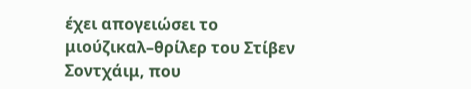έχει απογειώσει το μιούζικαλ–θρίλερ του Στίβεν Σοντχάιμ, που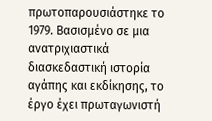πρωτοπαρουσιάστηκε το 1979. Βασισμένο σε μια ανατριχιαστικά διασκεδαστική ιστορία αγάπης και εκδίκησης, το έργο έχει πρωταγωνιστή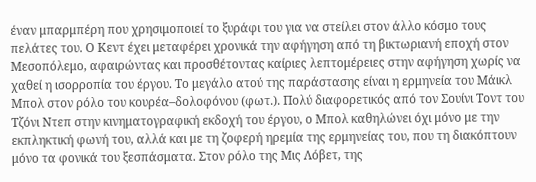έναν μπαρμπέρη που χρησιμοποιεί το ξυράφι του για να στείλει στον άλλο κόσμο τους πελάτες του. Ο Κεντ έχει μεταφέρει χρονικά την αφήγηση από τη βικτωριανή εποχή στον Μεσοπόλεμο, αφαιρώντας και προσθέτοντας καίριες λεπτομέρειες στην αφήγηση χωρίς να χαθεί η ισορροπία του έργου. Το μεγάλο ατού της παράστασης είναι η ερμηνεία του Μάικλ Μπολ στον ρόλο του κουρέα–δολοφόνου (φωτ.). Πολύ διαφορετικός από τον Σουίνι Τοντ του Τζόνι Ντεπ στην κινηματογραφική εκδοχή του έργου, ο Μπολ καθηλώνει όχι μόνο με την εκπληκτική φωνή του, αλλά και με τη ζοφερή ηρεμία της ερμηνείας του, που τη διακόπτουν μόνο τα φονικά του ξεσπάσματα. Στον ρόλο της Μις Λόβετ, της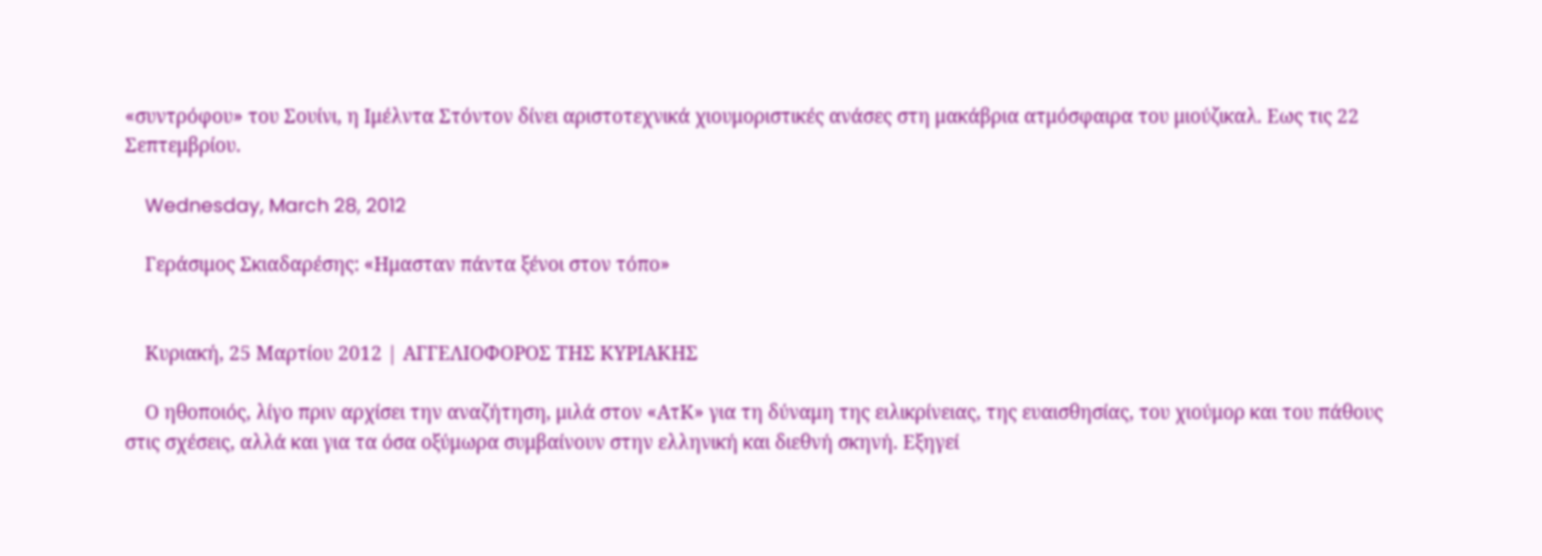«συντρόφου» του Σουίνι, η Ιμέλντα Στόντον δίνει αριστοτεχνικά χιουμοριστικές ανάσες στη μακάβρια ατμόσφαιρα του μιούζικαλ. Εως τις 22 Σεπτεμβρίου.

    Wednesday, March 28, 2012

    Γεράσιμος Σκιαδαρέσης: «Ημασταν πάντα ξένοι στον τόπο»


    Κυριακή, 25 Μαρτίου 2012 | ΑΓΓΕΛΙΟΦΟΡΟΣ ΤΗΣ ΚΥΡΙΑΚΗΣ

    Ο ηθοποιός, λίγο πριν αρχίσει την αναζήτηση, μιλά στον «ΑτΚ» για τη δύναμη της ειλικρίνειας, της ευαισθησίας, του χιούμορ και του πάθους στις σχέσεις, αλλά και για τα όσα οξύμωρα συμβαίνουν στην ελληνική και διεθνή σκηνή. Εξηγεί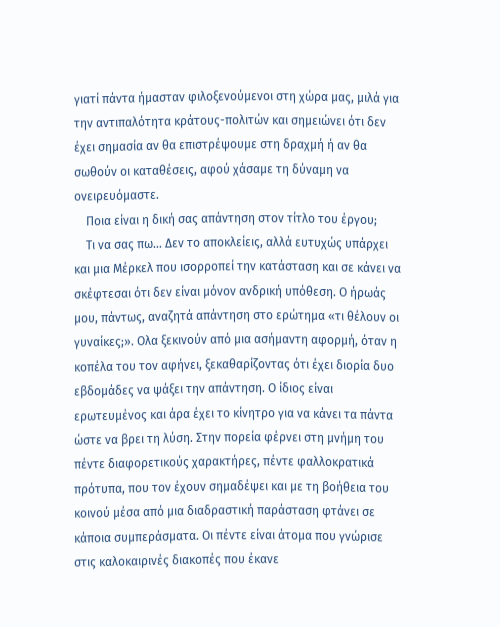γιατί πάντα ήμασταν φιλοξενούμενοι στη χώρα μας, μιλά για την αντιπαλότητα κράτους-πολιτών και σημειώνει ότι δεν έχει σημασία αν θα επιστρέψουμε στη δραχμή ή αν θα σωθούν οι καταθέσεις, αφού χάσαμε τη δύναμη να ονειρευόμαστε.
    Ποια είναι η δική σας απάντηση στον τίτλο του έργου;
    Τι να σας πω... Δεν το αποκλείεις, αλλά ευτυχώς υπάρχει και μια Μέρκελ που ισορροπεί την κατάσταση και σε κάνει να σκέφτεσαι ότι δεν είναι μόνον ανδρική υπόθεση. Ο ήρωάς μου, πάντως, αναζητά απάντηση στο ερώτημα «τι θέλουν οι γυναίκες;». Ολα ξεκινούν από μια ασήμαντη αφορμή, όταν η κοπέλα του τον αφήνει, ξεκαθαρίζοντας ότι έχει διορία δυο εβδομάδες να ψάξει την απάντηση. Ο ίδιος είναι ερωτευμένος και άρα έχει το κίνητρο για να κάνει τα πάντα ώστε να βρει τη λύση. Στην πορεία φέρνει στη μνήμη του πέντε διαφορετικούς χαρακτήρες, πέντε φαλλοκρατικά πρότυπα, που τον έχουν σημαδέψει και με τη βοήθεια του κοινού μέσα από μια διαδραστική παράσταση φτάνει σε κάποια συμπεράσματα. Οι πέντε είναι άτομα που γνώρισε στις καλοκαιρινές διακοπές που έκανε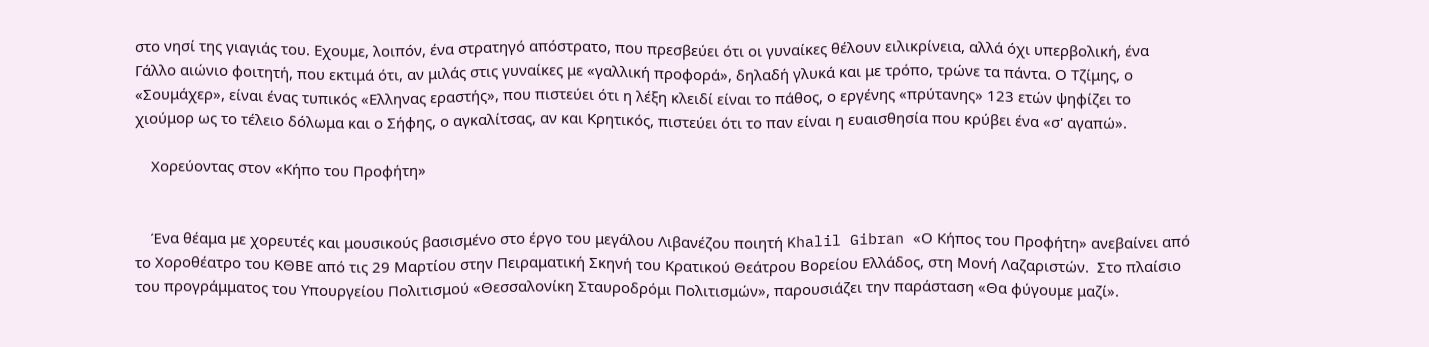στο νησί της γιαγιάς του. Εχουμε, λοιπόν, ένα στρατηγό απόστρατο, που πρεσβεύει ότι οι γυναίκες θέλουν ειλικρίνεια, αλλά όχι υπερβολική, ένα Γάλλο αιώνιο φοιτητή, που εκτιμά ότι, αν μιλάς στις γυναίκες με «γαλλική προφορά», δηλαδή γλυκά και με τρόπο, τρώνε τα πάντα. Ο Τζίμης, ο «Σουμάχερ», είναι ένας τυπικός «Ελληνας εραστής», που πιστεύει ότι η λέξη κλειδί είναι το πάθος, ο εργένης «πρύτανης» 123 ετών ψηφίζει το χιούμορ ως το τέλειο δόλωμα και ο Σήφης, ο αγκαλίτσας, αν και Κρητικός, πιστεύει ότι το παν είναι η ευαισθησία που κρύβει ένα «σ' αγαπώ».

    Χορεύοντας στον «Κήπο του Προφήτη»


    Ένα θέαμα με χορευτές και μουσικούς βασισμένο στο έργο του μεγάλου Λιβανέζου ποιητή Khalil Gibran «Ο Κήπος του Προφήτη» ανεβαίνει από το Χοροθέατρο του ΚΘΒΕ από τις 29 Μαρτίου στην Πειραματική Σκηνή του Κρατικού Θεάτρου Βορείου Ελλάδος, στη Μονή Λαζαριστών.  Στο πλαίσιο του προγράμματος του Υπουργείου Πολιτισμού «Θεσσαλονίκη Σταυροδρόμι Πολιτισμών», παρουσιάζει την παράσταση «Θα φύγουμε μαζί».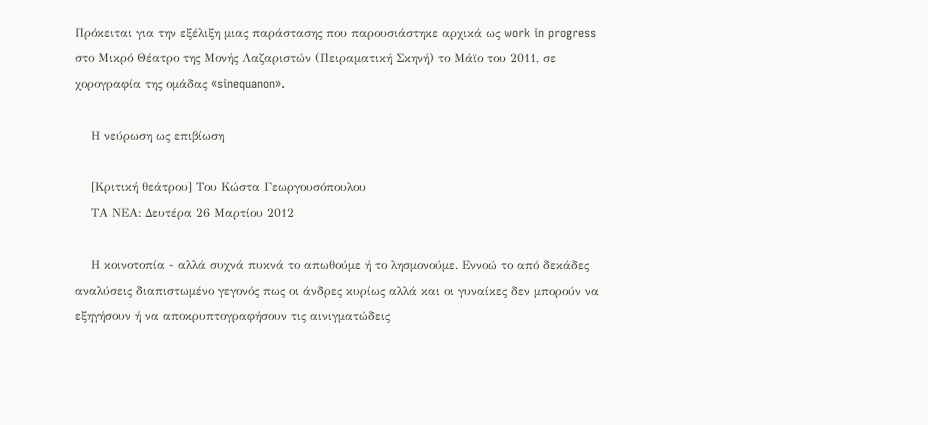Πρόκειται για την εξέλιξη μιας παράστασης που παρουσιάστηκε αρχικά ως work in progress στο Μικρό Θέατρο της Μονής Λαζαριστών (Πειραματική Σκηνή) το Μάϊο του 2011, σε χορογραφία της ομάδας «sinequanon».

    Η νεύρωση ως επιβίωση

    [Κριτική θεάτρου] Του Κώστα Γεωργουσόπουλου
    ΤΑ ΝΕΑ: Δευτέρα 26 Μαρτίου 2012

    Η κοινοτοπία - αλλά συχνά πυκνά το απωθούμε ή το λησμονούμε. Εννοώ το από δεκάδες αναλύσεις διαπιστωμένο γεγονός πως οι άνδρες κυρίως αλλά και οι γυναίκες δεν μπορούν να εξηγήσουν ή να αποκρυπτογραφήσουν τις αινιγματώδεις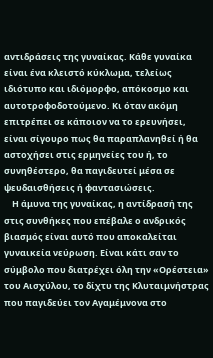αντιδράσεις της γυναίκας. Κάθε γυναίκα είναι ένα κλειστό κύκλωμα, τελείως ιδιότυπο και ιδιόμορφο, απόκοσμο και αυτοτροφοδοτούμενο. Κι όταν ακόμη επιτρέπει σε κάποιον να το ερευνήσει, είναι σίγουρο πως θα παραπλανηθεί ή θα αστοχήσει στις ερμηνείες του ή, το συνηθέστερο, θα παγιδευτεί μέσα σε ψευδαισθήσεις ή φαντασιώσεις.
    Η άμυνα της γυναίκας, η αντίδρασή της στις συνθήκες που επέβαλε ο ανδρικός βιασμός είναι αυτό που αποκαλείται γυναικεία νεύρωση. Είναι κάτι σαν το σύμβολο που διατρέχει όλη την «Ορέστεια» του Αισχύλου, το δίχτυ της Κλυταιμνήστρας που παγιδεύει τον Αγαμέμνονα στο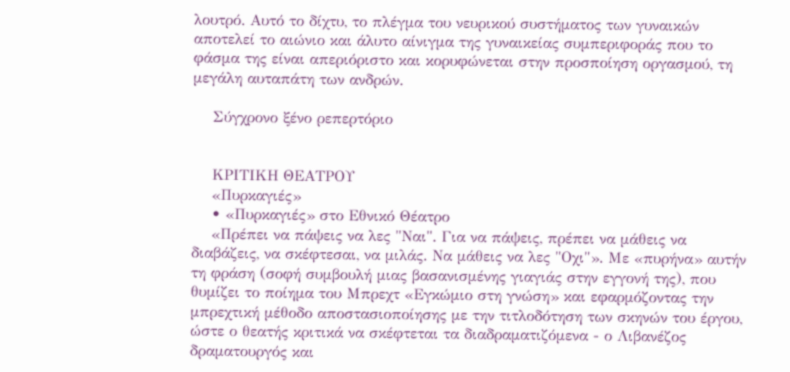λουτρό. Αυτό το δίχτυ, το πλέγμα του νευρικού συστήματος των γυναικών αποτελεί το αιώνιο και άλυτο αίνιγμα της γυναικείας συμπεριφοράς που το φάσμα της είναι απεριόριστο και κορυφώνεται στην προσποίηση οργασμού, τη μεγάλη αυταπάτη των ανδρών.

    Σύγχρονο ξένο ρεπερτόριο


    ΚΡΙΤΙΚΗ ΘΕΑΤΡΟΥ
    «Πυρκαγιές»
    • «Πυρκαγιές» στο Εθνικό Θέατρο
    «Πρέπει να πάψεις να λες "Ναι". Για να πάψεις, πρέπει να μάθεις να διαβάζεις, να σκέφτεσαι, να μιλάς. Να μάθεις να λες "Οχι"». Με «πυρήνα» αυτήν τη φράση (σοφή συμβουλή μιας βασανισμένης γιαγιάς στην εγγονή της), που θυμίζει το ποίημα του Μπρεχτ «Εγκώμιο στη γνώση» και εφαρμόζοντας την μπρεχτική μέθοδο αποστασιοποίησης με την τιτλοδότηση των σκηνών του έργου, ώστε ο θεατής κριτικά να σκέφτεται τα διαδραματιζόμενα - ο Λιβανέζος δραματουργός και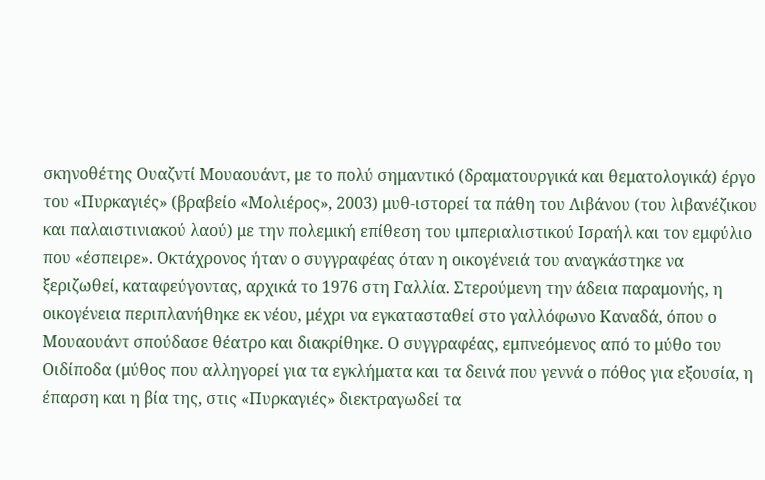σκηνοθέτης Ουαζντί Μουαουάντ, με το πολύ σημαντικό (δραματουργικά και θεματολογικά) έργο του «Πυρκαγιές» (βραβείο «Μολιέρος», 2003) μυθ-ιστορεί τα πάθη του Λιβάνου (του λιβανέζικου και παλαιστινιακού λαού) με την πολεμική επίθεση του ιμπεριαλιστικού Ισραήλ και τον εμφύλιο που «έσπειρε». Οκτάχρονος ήταν ο συγγραφέας όταν η οικογένειά του αναγκάστηκε να ξεριζωθεί, καταφεύγοντας, αρχικά το 1976 στη Γαλλία. Στερούμενη την άδεια παραμονής, η οικογένεια περιπλανήθηκε εκ νέου, μέχρι να εγκατασταθεί στο γαλλόφωνο Καναδά, όπου ο Μουαουάντ σπούδασε θέατρο και διακρίθηκε. Ο συγγραφέας, εμπνεόμενος από το μύθο του Οιδίποδα (μύθος που αλληγορεί για τα εγκλήματα και τα δεινά που γεννά ο πόθος για εξουσία, η έπαρση και η βία της, στις «Πυρκαγιές» διεκτραγωδεί τα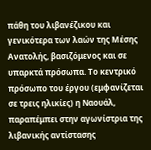πάθη του λιβανέζικου και γενικότερα των λαών της Μέσης Ανατολής, βασιζόμενος και σε υπαρκτά πρόσωπα. Το κεντρικό πρόσωπο του έργου (εμφανίζεται σε τρεις ηλικίες) η Ναουάλ, παραπέμπει στην αγωνίστρια της λιβανικής αντίστασης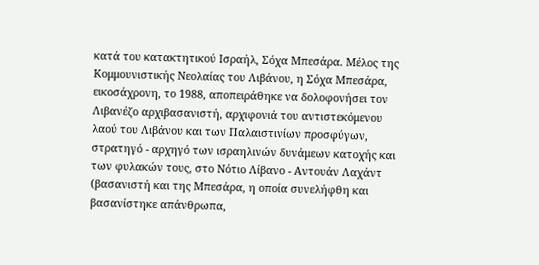κατά του κατακτητικού Ισραήλ, Σόχα Μπεσάρα. Μέλος της Κομμουνιστικής Νεολαίας του Λιβάνου, η Σόχα Μπεσάρα, εικοσάχρονη, το 1988, αποπειράθηκε να δολοφονήσει τον Λιβανέζο αρχιβασανιστή, αρχιφονιά του αντιστεκόμενου λαού του Λιβάνου και των Παλαιστινίων προσφύγων, στρατηγό - αρχηγό των ισραηλινών δυνάμεων κατοχής και των φυλακών τους, στο Νότιο Λίβανο - Αντουάν Λαχάντ (βασανιστή και της Μπεσάρα, η οποία συνελήφθη και βασανίστηκε απάνθρωπα,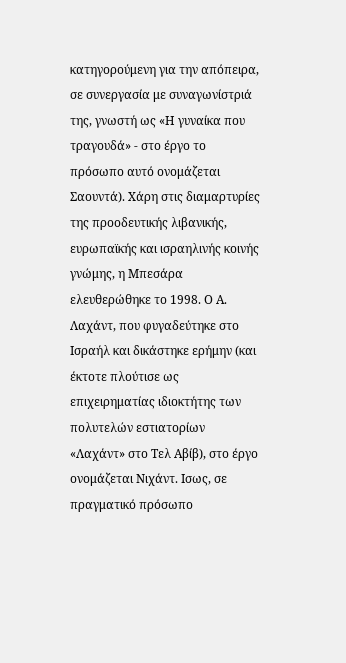κατηγορούμενη για την απόπειρα, σε συνεργασία με συναγωνίστριά της, γνωστή ως «Η γυναίκα που τραγουδά» - στο έργο το πρόσωπο αυτό ονομάζεται Σαουντά). Χάρη στις διαμαρτυρίες της προοδευτικής λιβανικής, ευρωπαϊκής και ισραηλινής κοινής γνώμης, η Μπεσάρα ελευθερώθηκε το 1998. Ο Α. Λαχάντ, που φυγαδεύτηκε στο Ισραήλ και δικάστηκε ερήμην (και έκτοτε πλούτισε ως επιχειρηματίας ιδιοκτήτης των πολυτελών εστιατορίων «Λαχάντ» στο Τελ Αβίβ), στο έργο ονομάζεται Νιχάντ. Ισως, σε πραγματικό πρόσωπο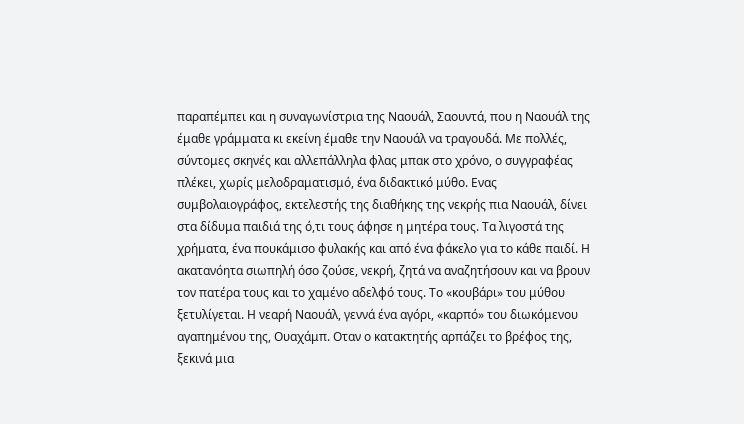παραπέμπει και η συναγωνίστρια της Ναουάλ, Σαουντά, που η Ναουάλ της έμαθε γράμματα κι εκείνη έμαθε την Ναουάλ να τραγουδά. Με πολλές, σύντομες σκηνές και αλλεπάλληλα φλας μπακ στο χρόνο, ο συγγραφέας πλέκει, χωρίς μελοδραματισμό, ένα διδακτικό μύθο. Ενας συμβολαιογράφος, εκτελεστής της διαθήκης της νεκρής πια Ναουάλ, δίνει στα δίδυμα παιδιά της ό,τι τους άφησε η μητέρα τους. Τα λιγοστά της χρήματα, ένα πουκάμισο φυλακής και από ένα φάκελο για το κάθε παιδί. Η ακατανόητα σιωπηλή όσο ζούσε, νεκρή, ζητά να αναζητήσουν και να βρουν τον πατέρα τους και το χαμένο αδελφό τους. Το «κουβάρι» του μύθου ξετυλίγεται. Η νεαρή Ναουάλ, γεννά ένα αγόρι, «καρπό» του διωκόμενου αγαπημένου της, Ουαχάμπ. Οταν ο κατακτητής αρπάζει το βρέφος της, ξεκινά μια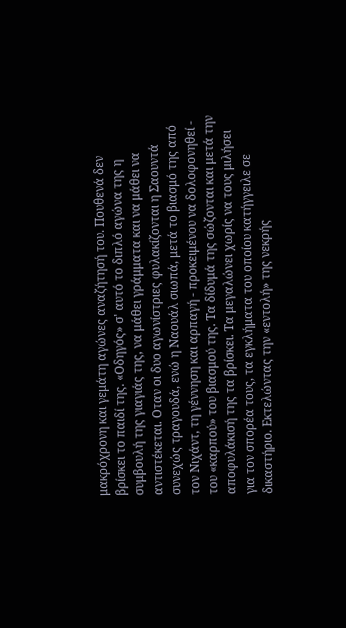μακρόχρονη και γεμάτη αγώνες αναζήτησή του. Πουθενά δεν βρίσκει το παιδί της. «Οδηγός» σ' αυτό το διπλό αγώνα της η συμβουλή της γιαγιάς της, να μάθει γράμματα και να μάθει να αντιστέκεται. Οταν οι δυο αγωνίστριες φυλακίζονται η Σαουντά συνεχώς τραγουδά, ενώ η Ναουάλ σιωπά, μετά το βιασμό της από τον Νιχάντ, τη γέννηση και αρπαγή - προκειμένου να δολοφονηθεί - του «καρπού» του βιασμού της. Τα δίδυμά της σώζονται και μετά την αποφυλάκισή της τα βρίσκει. Τα μεγαλώνει χωρίς να τους μιλήσει για τον σπορέα τους, τα εγκλήματα του οποίου κατήγγειλε σε δικαστήριο. Εκτελώντας την «εντολή» της νεκρής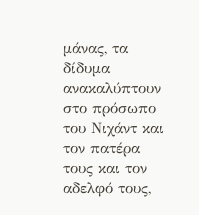μάνας, τα δίδυμα ανακαλύπτουν στο πρόσωπο του Νιχάντ και τον πατέρα τους και τον αδελφό τους,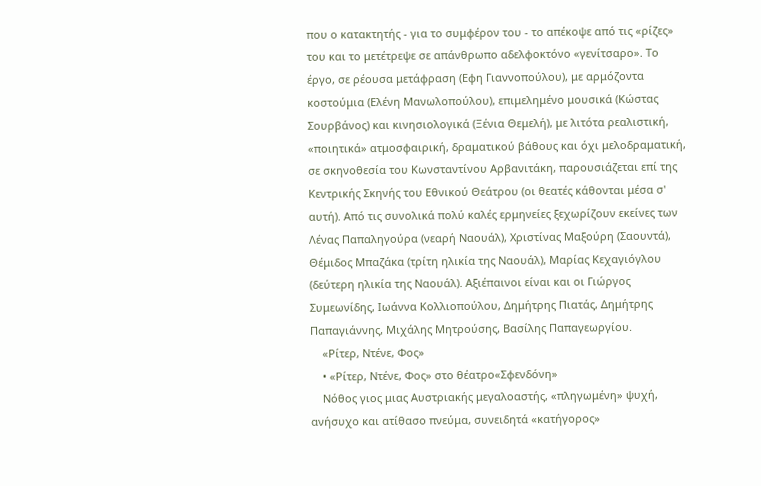που ο κατακτητής - για το συμφέρον του - το απέκοψε από τις «ρίζες» του και το μετέτρεψε σε απάνθρωπο αδελφοκτόνο «γενίτσαρο». Το έργο, σε ρέουσα μετάφραση (Εφη Γιαννοπούλου), με αρμόζοντα κοστούμια (Ελένη Μανωλοπούλου), επιμελημένο μουσικά (Κώστας Σουρβάνος) και κινησιολογικά (Ξένια Θεμελή), με λιτότα ρεαλιστική, «ποιητικά» ατμοσφαιρική, δραματικού βάθους και όχι μελοδραματική, σε σκηνοθεσία του Κωνσταντίνου Αρβανιτάκη, παρουσιάζεται επί της Κεντρικής Σκηνής του Εθνικού Θεάτρου (οι θεατές κάθονται μέσα σ' αυτή). Από τις συνολικά πολύ καλές ερμηνείες ξεχωρίζουν εκείνες των Λένας Παπαληγούρα (νεαρή Ναουάλ), Χριστίνας Μαξούρη (Σαουντά), Θέμιδος Μπαζάκα (τρίτη ηλικία της Ναουάλ), Μαρίας Κεχαγιόγλου (δεύτερη ηλικία της Ναουάλ). Αξιέπαινοι είναι και οι Γιώργος Συμεωνίδης, Ιωάννα Κολλιοπούλου, Δημήτρης Πιατάς, Δημήτρης Παπαγιάννης, Μιχάλης Μητρούσης, Βασίλης Παπαγεωργίου.
    «Ρίτερ, Ντένε, Φος»
    • «Ρίτερ, Ντένε, Φος» στο θέατρο«Σφενδόνη»
    Νόθος γιος μιας Αυστριακής μεγαλοαστής, «πληγωμένη» ψυχή, ανήσυχο και ατίθασο πνεύμα, συνειδητά «κατήγορος»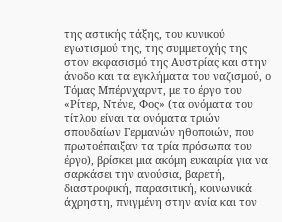της αστικής τάξης, του κυνικού εγωτισμού της, της συμμετοχής της στον εκφασισμό της Αυστρίας και στην άνοδο και τα εγκλήματα του ναζισμού, ο Τόμας Μπέρνχαρντ, με το έργο του «Ρίτερ, Ντένε, Φος» (τα ονόματα του τίτλου είναι τα ονόματα τριών σπουδαίων Γερμανών ηθοποιών, που πρωτοέπαιξαν τα τρία πρόσωπα του έργο), βρίσκει μια ακόμη ευκαιρία για να σαρκάσει την ανούσια, βαρετή, διαστροφική, παρασιτική, κοινωνικά άχρηστη, πνιγμένη στην ανία και τον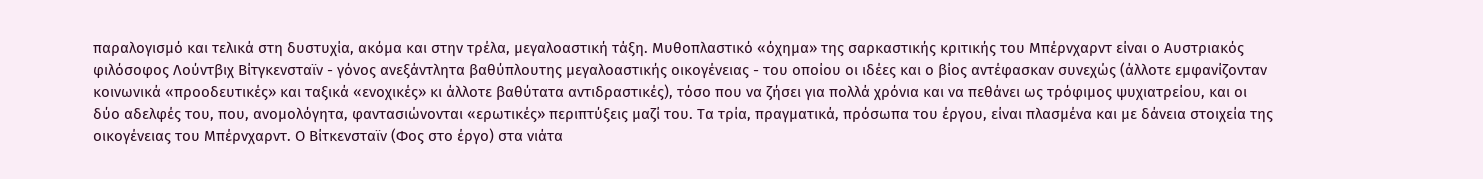παραλογισμό και τελικά στη δυστυχία, ακόμα και στην τρέλα, μεγαλοαστική τάξη. Μυθοπλαστικό «όχημα» της σαρκαστικής κριτικής του Μπέρνχαρντ είναι ο Αυστριακός φιλόσοφος Λούντβιχ Βίτγκενσταϊν - γόνος ανεξάντλητα βαθύπλουτης μεγαλοαστικής οικογένειας - του οποίου οι ιδέες και ο βίος αντέφασκαν συνεχώς (άλλοτε εμφανίζονταν κοινωνικά «προοδευτικές» και ταξικά «ενοχικές» κι άλλοτε βαθύτατα αντιδραστικές), τόσο που να ζήσει για πολλά χρόνια και να πεθάνει ως τρόφιμος ψυχιατρείου, και οι δύο αδελφές του, που, ανομολόγητα, φαντασιώνονται «ερωτικές» περιπτύξεις μαζί του. Τα τρία, πραγματικά, πρόσωπα του έργου, είναι πλασμένα και με δάνεια στοιχεία της οικογένειας του Μπέρνχαρντ. Ο Βίτκενσταϊν (Φος στο έργο) στα νιάτα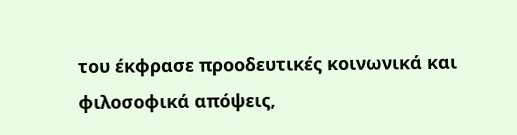του έκφρασε προοδευτικές κοινωνικά και φιλοσοφικά απόψεις,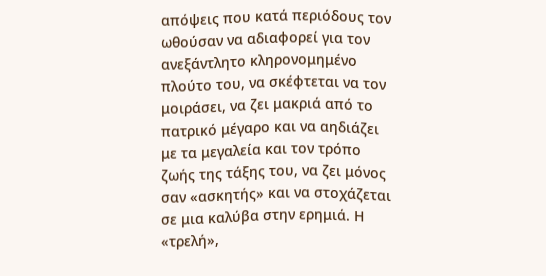απόψεις που κατά περιόδους τον ωθούσαν να αδιαφορεί για τον ανεξάντλητο κληρονομημένο πλούτο του, να σκέφτεται να τον μοιράσει, να ζει μακριά από το πατρικό μέγαρο και να αηδιάζει με τα μεγαλεία και τον τρόπο ζωής της τάξης του, να ζει μόνος σαν «ασκητής» και να στοχάζεται σε μια καλύβα στην ερημιά. Η «τρελή»,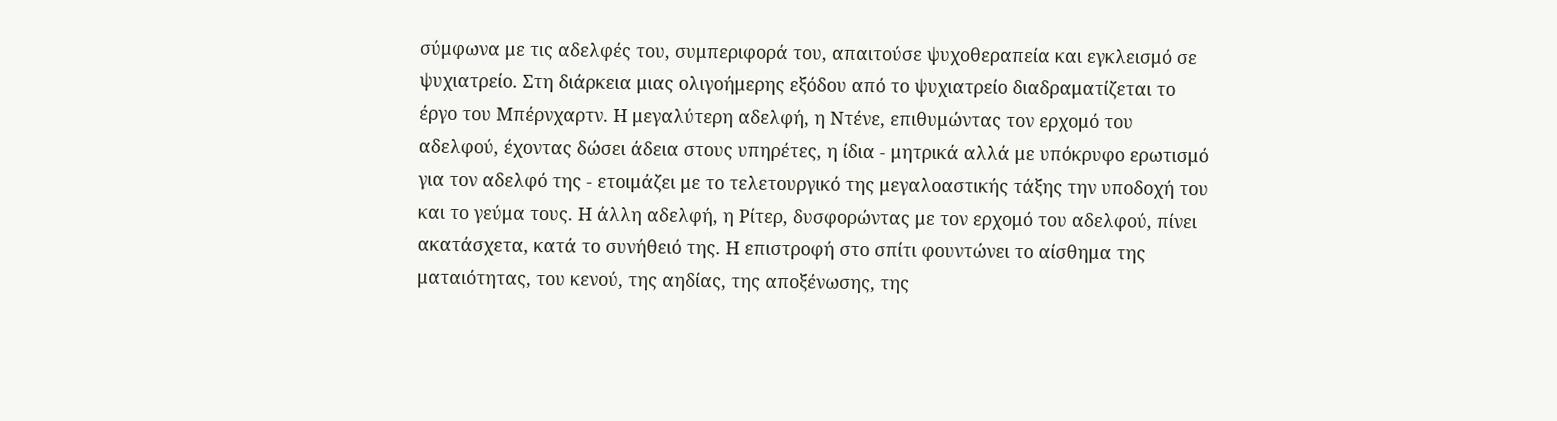σύμφωνα με τις αδελφές του, συμπεριφορά του, απαιτούσε ψυχοθεραπεία και εγκλεισμό σε ψυχιατρείο. Στη διάρκεια μιας ολιγοήμερης εξόδου από το ψυχιατρείο διαδραματίζεται το έργο του Μπέρνχαρτν. Η μεγαλύτερη αδελφή, η Ντένε, επιθυμώντας τον ερχομό του αδελφού, έχοντας δώσει άδεια στους υπηρέτες, η ίδια - μητρικά αλλά με υπόκρυφο ερωτισμό για τον αδελφό της - ετοιμάζει με το τελετουργικό της μεγαλοαστικής τάξης την υποδοχή του και το γεύμα τους. Η άλλη αδελφή, η Ρίτερ, δυσφορώντας με τον ερχομό του αδελφού, πίνει ακατάσχετα, κατά το συνήθειό της. Η επιστροφή στο σπίτι φουντώνει το αίσθημα της ματαιότητας, του κενού, της αηδίας, της αποξένωσης, της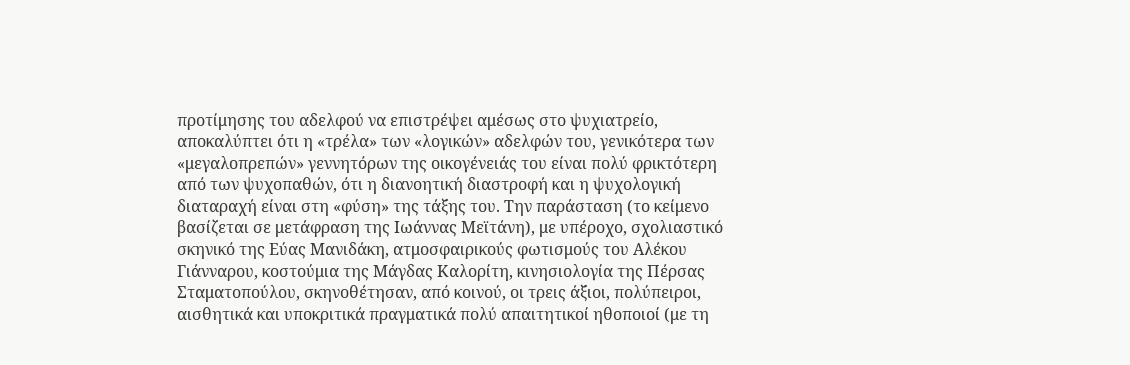προτίμησης του αδελφού να επιστρέψει αμέσως στο ψυχιατρείο, αποκαλύπτει ότι η «τρέλα» των «λογικών» αδελφών του, γενικότερα των «μεγαλοπρεπών» γεννητόρων της οικογένειάς του είναι πολύ φρικτότερη από των ψυχοπαθών, ότι η διανοητική διαστροφή και η ψυχολογική διαταραχή είναι στη «φύση» της τάξης του. Την παράσταση (το κείμενο βασίζεται σε μετάφραση της Ιωάννας Μεϊτάνη), με υπέροχο, σχολιαστικό σκηνικό της Εύας Μανιδάκη, ατμοσφαιρικούς φωτισμούς του Αλέκου Γιάνναρου, κοστούμια της Μάγδας Καλορίτη, κινησιολογία της Πέρσας Σταματοπούλου, σκηνοθέτησαν, από κοινού, οι τρεις άξιοι, πολύπειροι, αισθητικά και υποκριτικά πραγματικά πολύ απαιτητικοί ηθοποιοί (με τη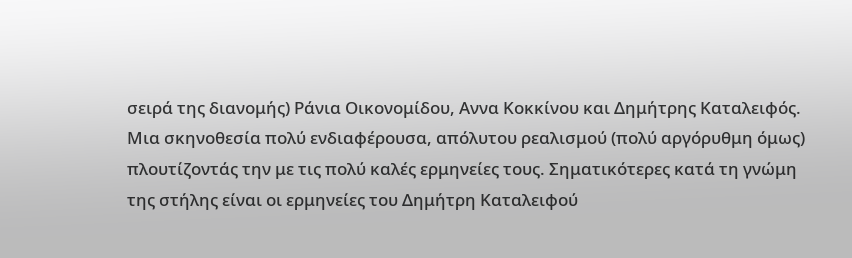σειρά της διανομής) Ράνια Οικονομίδου, Αννα Κοκκίνου και Δημήτρης Καταλειφός. Μια σκηνοθεσία πολύ ενδιαφέρουσα, απόλυτου ρεαλισμού (πολύ αργόρυθμη όμως) πλουτίζοντάς την με τις πολύ καλές ερμηνείες τους. Σηματικότερες κατά τη γνώμη της στήλης είναι οι ερμηνείες του Δημήτρη Καταλειφού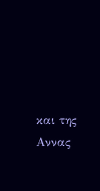και της Αννας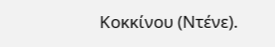Κοκκίνου (Ντένε).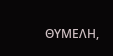ΘΥΜΕΛΗ,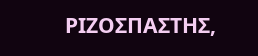ΡΙΖΟΣΠΑΣΤΗΣ,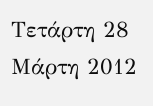Τετάρτη 28 Μάρτη 2012